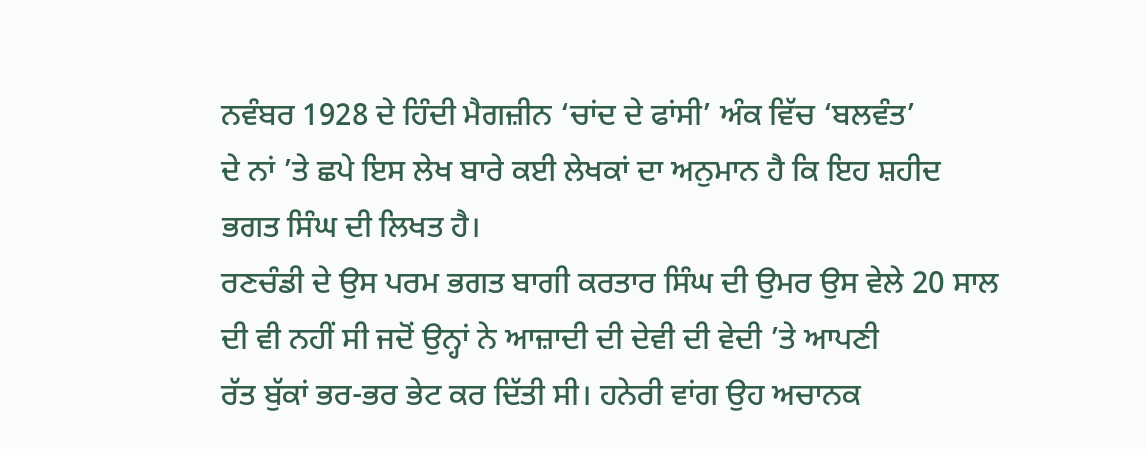ਨਵੰਬਰ 1928 ਦੇ ਹਿੰਦੀ ਮੈਗਜ਼ੀਨ ‘ਚਾਂਦ ਦੇ ਫਾਂਸੀ’ ਅੰਕ ਵਿੱਚ ‘ਬਲਵੰਤ’
ਦੇ ਨਾਂ ’ਤੇ ਛਪੇ ਇਸ ਲੇਖ ਬਾਰੇ ਕਈ ਲੇਖਕਾਂ ਦਾ ਅਨੁਮਾਨ ਹੈ ਕਿ ਇਹ ਸ਼ਹੀਦ
ਭਗਤ ਸਿੰਘ ਦੀ ਲਿਖਤ ਹੈ।
ਰਣਚੰਡੀ ਦੇ ਉਸ ਪਰਮ ਭਗਤ ਬਾਗੀ ਕਰਤਾਰ ਸਿੰਘ ਦੀ ਉਮਰ ਉਸ ਵੇਲੇ 20 ਸਾਲ
ਦੀ ਵੀ ਨਹੀਂ ਸੀ ਜਦੋਂ ਉਨ੍ਹਾਂ ਨੇ ਆਜ਼ਾਦੀ ਦੀ ਦੇਵੀ ਦੀ ਵੇਦੀ ’ਤੇ ਆਪਣੀ
ਰੱਤ ਬੁੱਕਾਂ ਭਰ-ਭਰ ਭੇਟ ਕਰ ਦਿੱਤੀ ਸੀ। ਹਨੇਰੀ ਵਾਂਗ ਉਹ ਅਚਾਨਕ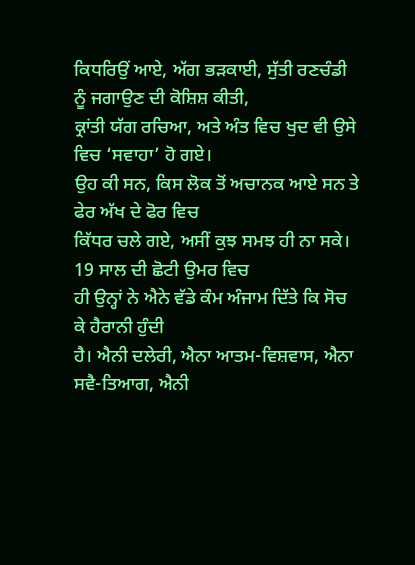ਕਿਧਰਿਉਂ ਆਏ, ਅੱਗ ਭੜਕਾਈ, ਸੁੱਤੀ ਰਣਚੰਡੀ ਨੂੰ ਜਗਾਉਣ ਦੀ ਕੋਸ਼ਿਸ਼ ਕੀਤੀ,
ਕ੍ਰਾਂਤੀ ਯੱਗ ਰਚਿਆ, ਅਤੇ ਅੰਤ ਵਿਚ ਖੁਦ ਵੀ ਉਸੇ ਵਿਚ ‘ਸਵਾਹਾ’ ਹੋ ਗਏ।
ਉਹ ਕੀ ਸਨ, ਕਿਸ ਲੋਕ ਤੋਂ ਅਚਾਨਕ ਆਏ ਸਨ ਤੇ ਫੇਰ ਅੱਖ ਦੇ ਫੋਰ ਵਿਚ
ਕਿੱਧਰ ਚਲੇ ਗਏ, ਅਸੀਂ ਕੁਝ ਸਮਝ ਹੀ ਨਾ ਸਕੇ। 19 ਸਾਲ ਦੀ ਛੋਟੀ ਉਮਰ ਵਿਚ
ਹੀ ਉਨ੍ਹਾਂ ਨੇ ਐਨੇ ਵੱਡੇ ਕੰਮ ਅੰਜਾਮ ਦਿੱਤੇ ਕਿ ਸੋਚ ਕੇ ਹੈਰਾਨੀ ਹੁੰਦੀ
ਹੈ। ਐਨੀ ਦਲੇਰੀ, ਐਨਾ ਆਤਮ-ਵਿਸ਼ਵਾਸ, ਐਨਾ ਸਵੈ-ਤਿਆਗ, ਐਨੀ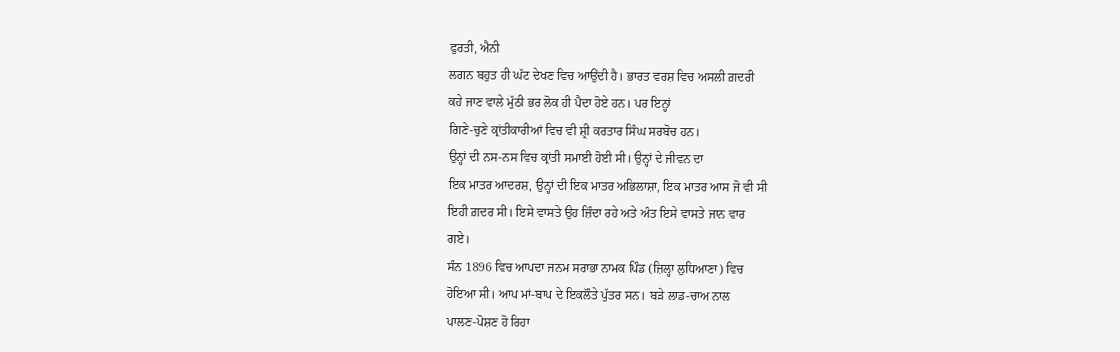ਫੁਰਤੀ, ਐਨੀ
ਲਗਨ ਬਹੁਤ ਹੀ ਘੱਟ ਦੇਖਣ ਵਿਚ ਆਉਂਦੀ ਹੈ। ਭਾਰਤ ਵਰਸ਼ ਵਿਚ ਅਸਲੀ ਗ਼ਦਰੀ
ਕਹੇ ਜਾਣ ਵਾਲੇ ਮੁੱਠੀ ਭਰ ਲੋਕ ਹੀ ਪੈਦਾ ਹੋਏ ਹਨ। ਪਰ ਇਨ੍ਹਾਂ
ਗਿਣੇ-ਚੁਣੇ ਕ੍ਰਾਂਤੀਕਾਰੀਆਂ ਵਿਚ ਵੀ ਸ਼੍ਰੀ ਕਰਤਾਰ ਸਿੰਘ ਸਰਬੋਚ ਹਨ।
ਉਨ੍ਹਾਂ ਦੀ ਨਸ-ਨਸ ਵਿਚ ਕ੍ਰਾਂਤੀ ਸਮਾਈ ਹੋਈ ਸੀ। ਉਨ੍ਹਾਂ ਦੇ ਜੀਵਨ ਦਾ
ਇਕ ਮਾਤਰ ਆਦਰਸ਼, ਉਨ੍ਹਾਂ ਦੀ ਇਕ ਮਾਤਰ ਅਭਿਲਾਸ਼ਾ, ਇਕ ਮਾਤਰ ਆਸ ਜੋ ਵੀ ਸੀ
ਇਹੀ ਗ਼ਦਰ ਸੀ। ਇਸੇ ਵਾਸਤੇ ਉਹ ਜ਼ਿੰਦਾ ਰਹੇ ਅਤੇ ਅੰਤ ਇਸੇ ਵਾਸਤੇ ਜਾਨ ਵਾਰ
ਗਏ।
ਸੰਨ 1896 ਵਿਚ ਆਪਦਾ ਜਨਮ ਸਰਾਭਾ ਨਾਮਕ ਪਿੰਡ (ਜ਼ਿਲ੍ਹਾ ਲੁਧਿਆਣਾ) ਵਿਚ
ਹੋਇਆ ਸੀ। ਆਪ ਮਾਂ-ਬਾਪ ਦੇ ਇਕਲੌਤੇ ਪੁੱਤਰ ਸਨ। ਬੜੇ ਲਾਡ-ਚਾਅ ਨਾਲ
ਪਾਲਣ-ਪੋਸ਼ਣ ਹੋ ਰਿਹਾ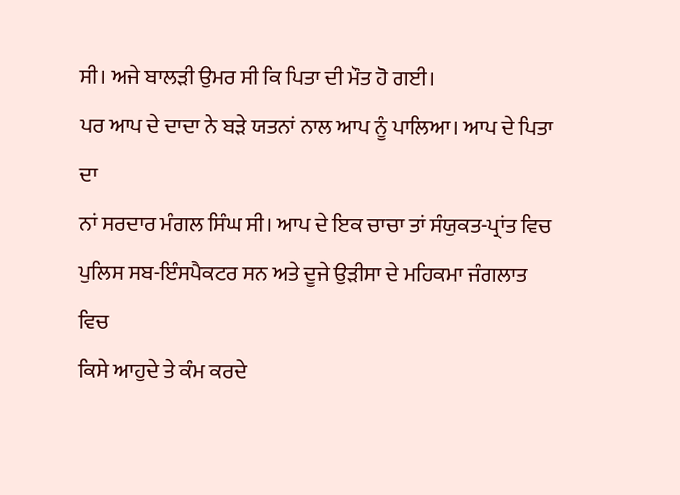ਸੀ। ਅਜੇ ਬਾਲੜੀ ਉਮਰ ਸੀ ਕਿ ਪਿਤਾ ਦੀ ਮੌਤ ਹੋ ਗਈ।
ਪਰ ਆਪ ਦੇ ਦਾਦਾ ਨੇ ਬੜੇ ਯਤਨਾਂ ਨਾਲ ਆਪ ਨੂੰ ਪਾਲਿਆ। ਆਪ ਦੇ ਪਿਤਾ ਦਾ
ਨਾਂ ਸਰਦਾਰ ਮੰਗਲ ਸਿੰਘ ਸੀ। ਆਪ ਦੇ ਇਕ ਚਾਚਾ ਤਾਂ ਸੰਯੁਕਤ-ਪ੍ਰਾਂਤ ਵਿਚ
ਪੁਲਿਸ ਸਬ-ਇੰਸਪੈਕਟਰ ਸਨ ਅਤੇ ਦੂਜੇ ਉੜੀਸਾ ਦੇ ਮਹਿਕਮਾ ਜੰਗਲਾਤ ਵਿਚ
ਕਿਸੇ ਆਹੁਦੇ ਤੇ ਕੰਮ ਕਰਦੇ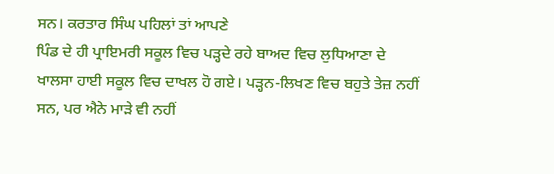ਸਨ। ਕਰਤਾਰ ਸਿੰਘ ਪਹਿਲਾਂ ਤਾਂ ਆਪਣੇ
ਪਿੰਡ ਦੇ ਹੀ ਪ੍ਰਾਇਮਰੀ ਸਕੂਲ ਵਿਚ ਪੜ੍ਹਦੇ ਰਹੇ ਬਾਅਦ ਵਿਚ ਲੁਧਿਆਣਾ ਦੇ
ਖਾਲਸਾ ਹਾਈ ਸਕੂਲ ਵਿਚ ਦਾਖਲ ਹੋ ਗਏ। ਪੜ੍ਹਨ-ਲਿਖਣ ਵਿਚ ਬਹੁਤੇ ਤੇਜ਼ ਨਹੀਂ
ਸਨ, ਪਰ ਐਨੇ ਮਾੜੇ ਵੀ ਨਹੀਂ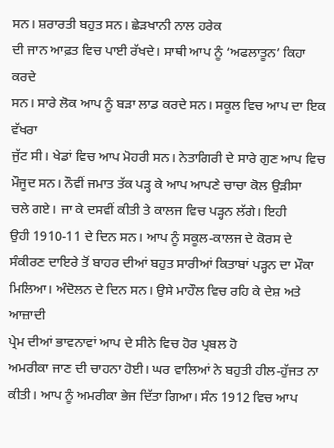ਸਨ। ਸ਼ਰਾਰਤੀ ਬਹੁਤ ਸਨ। ਛੇੜਖਾਨੀ ਨਾਲ ਹਰੇਕ
ਦੀ ਜਾਨ ਆਫ਼ਤ ਵਿਚ ਪਾਈ ਰੱਖਦੇ। ਸਾਥੀ ਆਪ ਨੂੰ ‘ਅਫਲਾਤੂਨ’ ਕਿਹਾ ਕਰਦੇ
ਸਨ। ਸਾਰੇ ਲੋਕ ਆਪ ਨੂੰ ਬੜਾ ਲਾਡ ਕਰਦੇ ਸਨ। ਸਕੂਲ ਵਿਚ ਆਪ ਦਾ ਇਕ ਵੱਖਰਾ
ਜੁੱਟ ਸੀ। ਖੇਡਾਂ ਵਿਚ ਆਪ ਮੋਹਰੀ ਸਨ। ਨੇਤਾਗਿਰੀ ਦੇ ਸਾਰੇ ਗੁਣ ਆਪ ਵਿਚ
ਮੌਜੂਦ ਸਨ। ਨੌਵੀਂ ਜਮਾਤ ਤੱਕ ਪੜ੍ਹ ਕੇ ਆਪ ਆਪਣੇ ਚਾਚਾ ਕੋਲ ਉੜੀਸਾ
ਚਲੇ ਗਏ। ਜਾ ਕੇ ਦਸਵੀਂ ਕੀਤੀ ਤੇ ਕਾਲਜ ਵਿਚ ਪੜ੍ਹਨ ਲੱਗੇ। ਇਹੀ
ਉਹੀ 1910-11 ਦੇ ਦਿਨ ਸਨ। ਆਪ ਨੂੰ ਸਕੂਲ-ਕਾਲਜ ਦੇ ਕੋਰਸ ਦੇ
ਸੰਕੀਰਣ ਦਾਇਰੇ ਤੋਂ ਬਾਹਰ ਦੀਆਂ ਬਹੁਤ ਸਾਰੀਆਂ ਕਿਤਾਬਾਂ ਪੜ੍ਹਨ ਦਾ ਮੌਕਾ
ਮਿਲਿਆ। ਅੰਦੋਲਨ ਦੇ ਦਿਨ ਸਨ। ਉਸੇ ਮਾਹੌਲ ਵਿਚ ਰਹਿ ਕੇ ਦੇਸ਼ ਅਤੇ ਆਜ਼ਾਦੀ
ਪ੍ਰੇਮ ਦੀਆਂ ਭਾਵਨਾਵਾਂ ਆਪ ਦੇ ਸੀਨੇ ਵਿਚ ਹੋਰ ਪ੍ਰਬਲ ਹੋ
ਅਮਰੀਕਾ ਜਾਣ ਦੀ ਚਾਹਨਾ ਹੋਈ। ਘਰ ਵਾਲਿਆਂ ਨੇ ਬਹੁਤੀ ਹੀਲ-ਹੁੱਜਤ ਨਾ
ਕੀਤੀ। ਆਪ ਨੂੰ ਅਮਰੀਕਾ ਭੇਜ ਦਿੱਤਾ ਗਿਆ। ਸੰਨ 1912 ਵਿਚ ਆਪ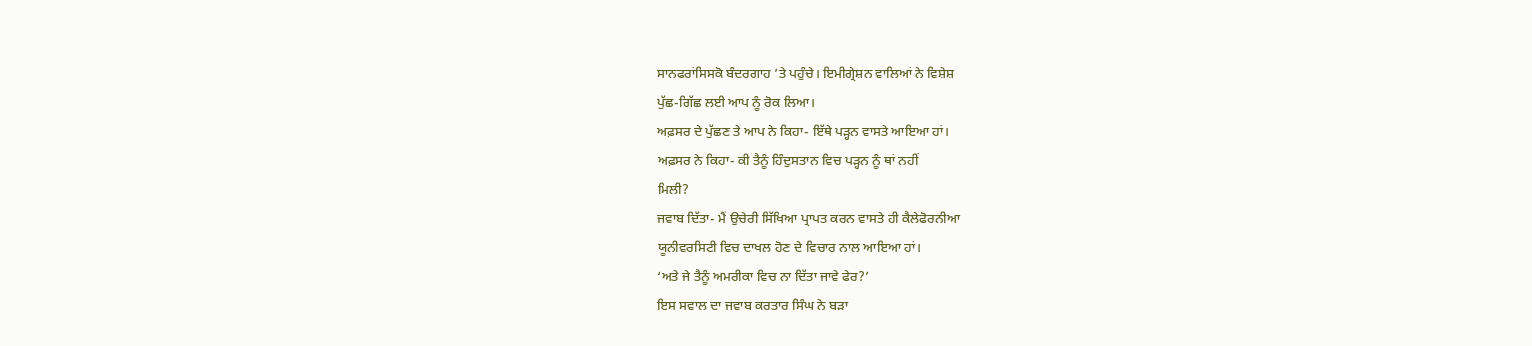ਸਾਨਫਰਾਂਸਿਸਕੋ ਬੰਦਰਗਾਹ ’ਤੇ ਪਹੁੰਚੇ। ਇਮੀਗ੍ਰੇਸ਼ਨ ਵਾਲਿਆਂ ਨੇ ਵਿਸ਼ੇਸ਼
ਪੁੱਛ-ਗਿੱਛ ਲਈ ਆਪ ਨੂੰ ਰੋਕ ਲਿਆ।
ਅਫ਼ਸਰ ਦੇ ਪੁੱਛਣ ਤੇ ਆਪ ਨੇ ਕਿਹਾ- ਇੱਥੇ ਪੜ੍ਹਨ ਵਾਸਤੇ ਆਇਆ ਹਾਂ।
ਅਫ਼ਸਰ ਨੇ ਕਿਹਾ- ਕੀ ਤੈਨੂੰ ਹਿੰਦੁਸਤਾਨ ਵਿਚ ਪੜ੍ਹਨ ਨੂੰ ਥਾਂ ਨਹੀਂ
ਮਿਲੀ?
ਜਵਾਬ ਦਿੱਤਾ- ਮੈਂ ਉਚੇਰੀ ਸਿੱਖਿਆ ਪ੍ਰਾਪਤ ਕਰਨ ਵਾਸਤੇ ਹੀ ਕੈਲੇਫੋਰਨੀਆ
ਯੂਨੀਵਰਸਿਟੀ ਵਿਚ ਦਾਖਲ ਹੋਣ ਦੇ ਵਿਚਾਰ ਨਾਲ ਆਇਆ ਹਾਂ।
‘ਅਤੇ ਜੇ ਤੈਨੂੰ ਅਮਰੀਕਾ ਵਿਚ ਨਾ ਦਿੱਤਾ ਜਾਵੇ ਫੇਰ?’
ਇਸ ਸਵਾਲ ਦਾ ਜਵਾਬ ਕਰਤਾਰ ਸਿੰਘ ਨੇ ਬੜਾ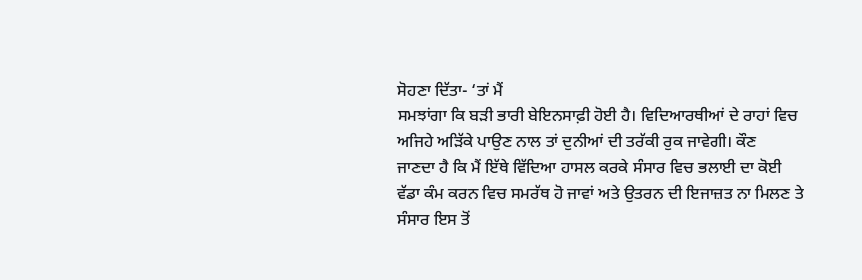ਸੋਹਣਾ ਦਿੱਤਾ- ‘ਤਾਂ ਮੈਂ
ਸਮਝਾਂਗਾ ਕਿ ਬੜੀ ਭਾਰੀ ਬੇਇਨਸਾਫ਼ੀ ਹੋਈ ਹੈ। ਵਿਦਿਆਰਥੀਆਂ ਦੇ ਰਾਹਾਂ ਵਿਚ
ਅਜਿਹੇ ਅੜਿੱਕੇ ਪਾਉਣ ਨਾਲ ਤਾਂ ਦੁਨੀਆਂ ਦੀ ਤਰੱਕੀ ਰੁਕ ਜਾਵੇਗੀ। ਕੌਣ
ਜਾਣਦਾ ਹੈ ਕਿ ਮੈਂ ਇੱਥੇ ਵਿੱਦਿਆ ਹਾਸਲ ਕਰਕੇ ਸੰਸਾਰ ਵਿਚ ਭਲਾਈ ਦਾ ਕੋਈ
ਵੱਡਾ ਕੰਮ ਕਰਨ ਵਿਚ ਸਮਰੱਥ ਹੋ ਜਾਵਾਂ ਅਤੇ ਉਤਰਨ ਦੀ ਇਜਾਜ਼ਤ ਨਾ ਮਿਲਣ ਤੇ
ਸੰਸਾਰ ਇਸ ਤੋਂ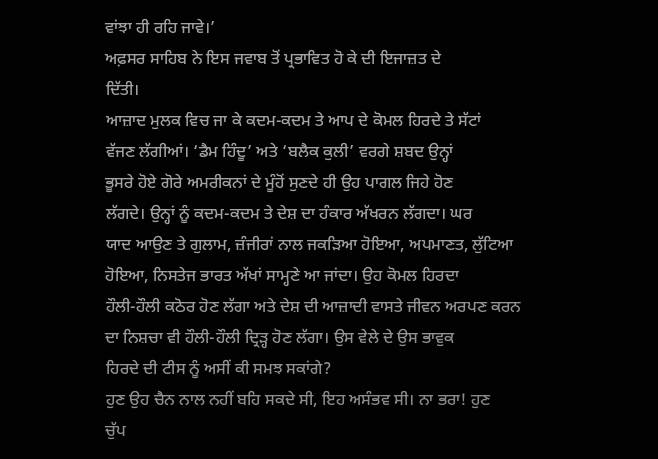ਵਾਂਝਾ ਹੀ ਰਹਿ ਜਾਵੇ।’
ਅਫ਼ਸਰ ਸਾਹਿਬ ਨੇ ਇਸ ਜਵਾਬ ਤੋਂ ਪ੍ਰਭਾਵਿਤ ਹੋ ਕੇ ਦੀ ਇਜਾਜ਼ਤ ਦੇ
ਦਿੱਤੀ।
ਆਜ਼ਾਦ ਮੁਲਕ ਵਿਚ ਜਾ ਕੇ ਕਦਮ-ਕਦਮ ਤੇ ਆਪ ਦੇ ਕੋਮਲ ਹਿਰਦੇ ਤੇ ਸੱਟਾਂ
ਵੱਜਣ ਲੱਗੀਆਂ। ‘ਡੈਮ ਹਿੰਦੂ’ ਅਤੇ ‘ਬਲੈਕ ਕੁਲੀ’ ਵਰਗੇ ਸ਼ਬਦ ਉਨ੍ਹਾਂ
ਭੂਸਰੇ ਹੋਏ ਗੋਰੇ ਅਮਰੀਕਨਾਂ ਦੇ ਮੂੰਹੋਂ ਸੁਣਦੇ ਹੀ ਉਹ ਪਾਗਲ ਜਿਹੇ ਹੋਣ
ਲੱਗਦੇ। ਉਨ੍ਹਾਂ ਨੂੰ ਕਦਮ-ਕਦਮ ਤੇ ਦੇਸ਼ ਦਾ ਹੰਕਾਰ ਅੱਖਰਨ ਲੱਗਦਾ। ਘਰ
ਯਾਦ ਆਉਣ ਤੇ ਗੁਲਾਮ, ਜ਼ੰਜੀਰਾਂ ਨਾਲ ਜਕੜਿਆ ਹੋਇਆ, ਅਪਮਾਣਤ, ਲੁੱਟਿਆ
ਹੋਇਆ, ਨਿਸਤੇਜ ਭਾਰਤ ਅੱਖਾਂ ਸਾਮ੍ਹਣੇ ਆ ਜਾਂਦਾ। ਉਹ ਕੋਮਲ ਹਿਰਦਾ
ਹੌਲੀ-ਹੌਲੀ ਕਠੋਰ ਹੋਣ ਲੱਗਾ ਅਤੇ ਦੇਸ਼ ਦੀ ਆਜ਼ਾਦੀ ਵਾਸਤੇ ਜੀਵਨ ਅਰਪਣ ਕਰਨ
ਦਾ ਨਿਸ਼ਚਾ ਵੀ ਹੌਲੀ-ਹੌਲੀ ਦ੍ਰਿੜ੍ਹ ਹੋਣ ਲੱਗਾ। ਉਸ ਵੇਲੇ ਦੇ ਉਸ ਭਾਵੁਕ
ਹਿਰਦੇ ਦੀ ਟੀਸ ਨੂੰ ਅਸੀਂ ਕੀ ਸਮਝ ਸਕਾਂਗੇ?
ਹੁਣ ਉਹ ਚੈਨ ਨਾਲ ਨਹੀਂ ਬਹਿ ਸਕਦੇ ਸੀ, ਇਹ ਅਸੰਭਵ ਸੀ। ਨਾ ਭਰਾ! ਹੁਣ
ਚੁੱਪ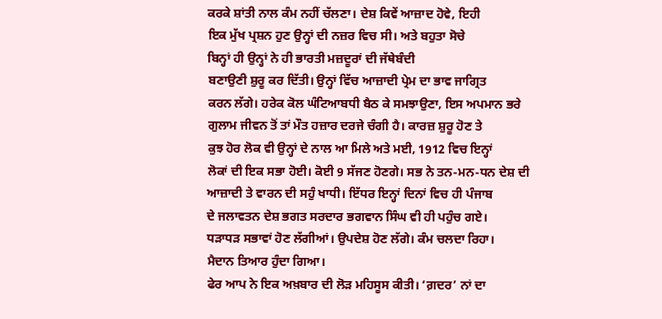ਕਰਕੇ ਸ਼ਾਂਤੀ ਨਾਲ ਕੰਮ ਨਹੀਂ ਚੱਲਣਾ। ਦੇਸ਼ ਕਿਵੇਂ ਆਜ਼ਾਦ ਹੋਵੇ, ਇਹੀ
ਇਕ ਮੁੱਖ ਪ੍ਰਸ਼ਨ ਹੁਣ ਉਨ੍ਹਾਂ ਦੀ ਨਜ਼ਰ ਵਿਚ ਸੀ। ਅਤੇ ਬਹੁਤਾ ਸੋਚੇ
ਬਿਨ੍ਹਾਂ ਹੀ ਉਨ੍ਹਾਂ ਨੇ ਹੀ ਭਾਰਤੀ ਮਜ਼ਦੂਰਾਂ ਦੀ ਜੱਥੇਬੰਦੀ
ਬਣਾਉਣੀ ਸ਼ੁਰੂ ਕਰ ਦਿੱਤੀ। ਉਨ੍ਹਾਂ ਵਿੱਚ ਆਜ਼ਾਦੀ ਪ੍ਰੇਮ ਦਾ ਭਾਵ ਜਾਗ੍ਰਿਤ
ਕਰਨ ਲੱਗੇ। ਹਰੇਕ ਕੋਲ ਘੰਟਿਆਬਧੀ ਬੈਠ ਕੇ ਸਮਝਾਉਣਾ, ਇਸ ਅਪਮਾਨ ਭਰੇ
ਗੁਲਾਮ ਜੀਵਨ ਤੋਂ ਤਾਂ ਮੌਤ ਹਜ਼ਾਰ ਦਰਜੇ ਚੰਗੀ ਹੈ। ਕਾਰਜ਼ ਸ਼ੁਰੂ ਹੋਣ ਤੇ
ਕੁਝ ਹੋਰ ਲੋਕ ਵੀ ਉਨ੍ਹਾਂ ਦੇ ਨਾਲ ਆ ਮਿਲੇ ਅਤੇ ਮਈ, 1912 ਵਿਚ ਇਨ੍ਹਾਂ
ਲੋਕਾਂ ਦੀ ਇਕ ਸਭਾ ਹੋਈ। ਕੋਈ 9 ਸੱਜਣ ਹੋਣਗੇ। ਸਭ ਨੇ ਤਨ-ਮਨ-ਧਨ ਦੇਸ਼ ਦੀ
ਆਜ਼ਾਦੀ ਤੇ ਵਾਰਨ ਦੀ ਸਹੁੰ ਖਾਧੀ। ਇੱਧਰ ਇਨ੍ਹਾਂ ਦਿਨਾਂ ਵਿਚ ਹੀ ਪੰਜਾਬ
ਦੇ ਜਲਾਵਤਨ ਦੇਸ਼ ਭਗਤ ਸਰਦਾਰ ਭਗਵਾਨ ਸਿੰਘ ਵੀ ਹੀ ਪਹੁੰਚ ਗਏ।
ਧੜਾਧੜ ਸਭਾਵਾਂ ਹੋਣ ਲੱਗੀਆਂ। ਉਪਦੇਸ਼ ਹੋਣ ਲੱਗੇ। ਕੰਮ ਚਲਦਾ ਰਿਹਾ।
ਮੈਦਾਨ ਤਿਆਰ ਹੁੰਦਾ ਗਿਆ।
ਫੇਰ ਆਪ ਨੇ ਇਕ ਅਖ਼ਬਾਰ ਦੀ ਲੋੜ ਮਹਿਸੂਸ ਕੀਤੀ। ‘ਗ਼ਦਰ’ ਨਾਂ ਦਾ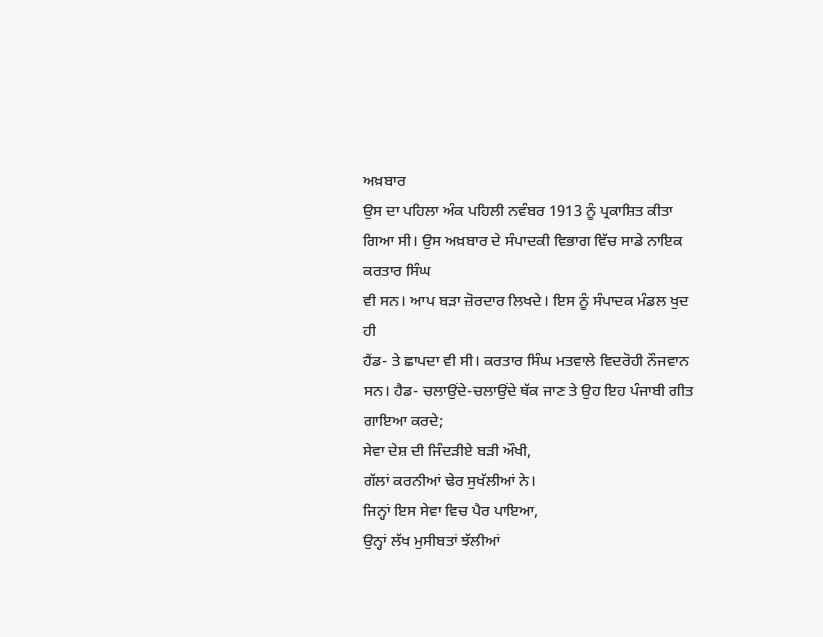ਅਖ਼ਬਾਰ
ਉਸ ਦਾ ਪਹਿਲਾ ਅੰਕ ਪਹਿਲੀ ਨਵੰਬਰ 1913 ਨੂੰ ਪ੍ਰਕਾਸ਼ਿਤ ਕੀਤਾ
ਗਿਆ ਸੀ। ਉਸ ਅਖ਼ਬਾਰ ਦੇ ਸੰਪਾਦਕੀ ਵਿਭਾਗ ਵਿੱਚ ਸਾਡੇ ਨਾਇਕ ਕਰਤਾਰ ਸਿੰਘ
ਵੀ ਸਨ। ਆਪ ਬੜਾ ਜ਼ੋਰਦਾਰ ਲਿਖਦੇ। ਇਸ ਨੂੰ ਸੰਪਾਦਕ ਮੰਡਲ ਖੁਦ ਹੀ
ਹੈਂਡ- ਤੇ ਛਾਪਦਾ ਵੀ ਸੀ। ਕਰਤਾਰ ਸਿੰਘ ਮਤਵਾਲੇ ਵਿਦਰੋਹੀ ਨੌਜਵਾਨ
ਸਨ। ਹੈਡ- ਚਲਾਉਂਦੇ-ਚਲਾਉਂਦੇ ਥੱਕ ਜਾਣ ਤੇ ਉਹ ਇਹ ਪੰਜਾਬੀ ਗੀਤ
ਗਾਇਆ ਕਰਦੇ;
ਸੇਵਾ ਦੇਸ਼ ਦੀ ਜਿੰਦੜੀਏ ਬੜੀ ਔਖੀ,
ਗੱਲਾਂ ਕਰਨੀਆਂ ਢੇਰ ਸੁਖੱਲੀਆਂ ਨੇ।
ਜਿਨ੍ਹਾਂ ਇਸ ਸੇਵਾ ਵਿਚ ਪੈਰ ਪਾਇਆ,
ਉਨ੍ਹਾਂ ਲੱਖ ਮੁਸੀਬਤਾਂ ਝੱਲੀਆਂ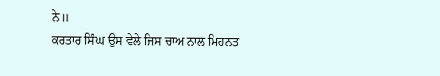ਨੇ॥
ਕਰਤਾਰ ਸਿੰਘ ਉਸ ਵੇਲੇ ਜਿਸ ਚਾਅ ਨਾਲ ਮਿਹਨਤ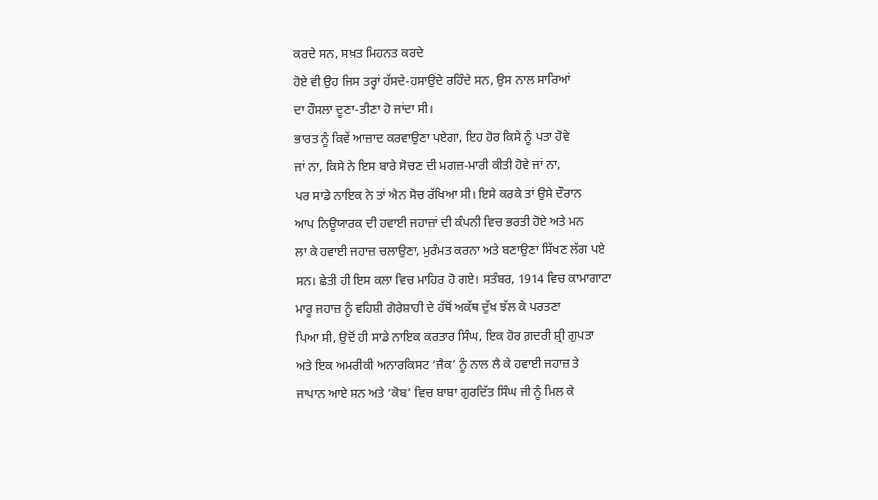ਕਰਦੇ ਸਨ, ਸਖ਼ਤ ਮਿਹਨਤ ਕਰਦੇ
ਹੋਏ ਵੀ ਉਹ ਜਿਸ ਤਰ੍ਹਾਂ ਹੱਸਦੇ-ਹਸਾਉਂਦੇ ਰਹਿੰਦੇ ਸਨ, ਉਸ ਨਾਲ ਸਾਰਿਆਂ
ਦਾ ਹੌਸਲਾ ਦੂਣਾ-ਤੀਣਾ ਹੋ ਜਾਂਦਾ ਸੀ।
ਭਾਰਤ ਨੂੰ ਕਿਵੇਂ ਆਜ਼ਾਦ ਕਰਵਾਉਣਾ ਪਏਗਾ, ਇਹ ਹੋਰ ਕਿਸੇ ਨੂੰ ਪਤਾ ਹੋਵੇ
ਜਾਂ ਨਾ, ਕਿਸੇ ਨੇ ਇਸ ਬਾਰੇ ਸੋਚਣ ਦੀ ਮਗਜ਼-ਮਾਰੀ ਕੀਤੀ ਹੋਵੇ ਜਾਂ ਨਾ,
ਪਰ ਸਾਡੇ ਨਾਇਕ ਨੇ ਤਾਂ ਐਨ ਸੋਚ ਰੱਖਿਆ ਸੀ। ਇਸੇ ਕਰਕੇ ਤਾਂ ਉਸੇ ਦੌਰਾਨ
ਆਪ ਨਿਊਯਾਰਕ ਦੀ ਹਵਾਈ ਜਹਾਜ਼ਾਂ ਦੀ ਕੰਪਨੀ ਵਿਚ ਭਰਤੀ ਹੋਏ ਅਤੇ ਮਨ
ਲਾ ਕੇ ਹਵਾਈ ਜਹਾਜ਼ ਚਲਾਉਣਾ, ਮੁਰੰਮਤ ਕਰਨਾ ਅਤੇ ਬਣਾਉਣਾ ਸਿੱਖਣ ਲੱਗ ਪਏ
ਸਨ। ਛੇਤੀ ਹੀ ਇਸ ਕਲਾ ਵਿਚ ਮਾਹਿਰ ਹੋ ਗਏ। ਸਤੰਬਰ, 1914 ਵਿਚ ਕਾਮਾਗਾਟਾ
ਮਾਰੂ ਜਹਾਜ਼ ਨੂੰ ਵਹਿਸ਼ੀ ਗੋਰੇਸ਼ਾਹੀ ਦੇ ਹੱਥੋਂ ਅਕੱਥ ਦੁੱਖ ਝੱਲ ਕੇ ਪਰਤਣਾ
ਪਿਆ ਸੀ, ਉਦੋਂ ਹੀ ਸਾਡੇ ਨਾਇਕ ਕਰਤਾਰ ਸਿੰਘ, ਇਕ ਹੋਰ ਗ਼ਦਰੀ ਸ਼੍ਰੀ ਗੁਪਤਾ
ਅਤੇ ਇਕ ਅਮਰੀਕੀ ਅਨਾਰਕਿਸਟ ‘ਜੈਕ’ ਨੂੰ ਨਾਲ ਲੈ ਕੇ ਹਵਾਈ ਜਹਾਜ਼ ਤੇ
ਜਾਪਾਨ ਆਏ ਸਨ ਅਤੇ ‘ਕੋਬ’ ਵਿਚ ਬਾਬਾ ਗੁਰਦਿੱਤ ਸਿੰਘ ਜੀ ਨੂੰ ਮਿਲ ਕੇ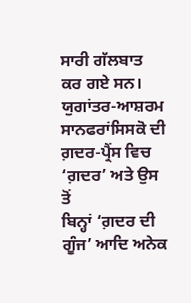ਸਾਰੀ ਗੱਲਬਾਤ ਕਰ ਗਏ ਸਨ।
ਯੁਗਾਂਤਰ-ਆਸ਼ਰਮ ਸਾਨਫਰਾਂਸਿਸਕੋ ਦੀ ਗ਼ਦਰ-ਪ੍ਰੈਂਸ ਵਿਚ ‘ਗ਼ਦਰ’ ਅਤੇ ਉਸ ਤੋਂ
ਬਿਨ੍ਹਾਂ ‘ਗ਼ਦਰ ਦੀ ਗੂੰਜ’ ਆਦਿ ਅਨੇਕ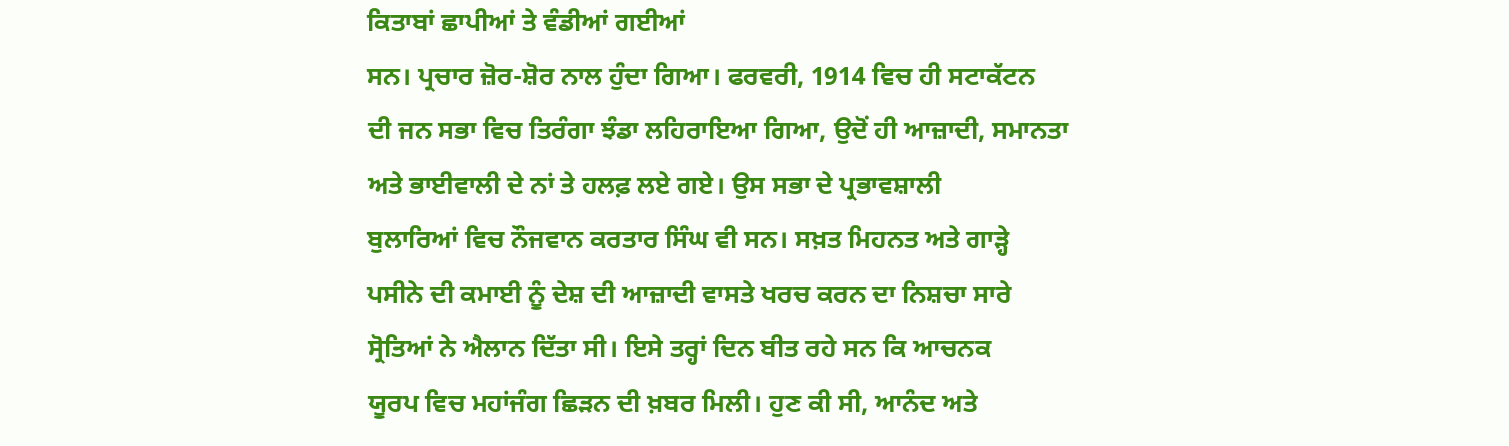ਕਿਤਾਬਾਂ ਛਾਪੀਆਂ ਤੇ ਵੰਡੀਆਂ ਗਈਆਂ
ਸਨ। ਪ੍ਰਚਾਰ ਜ਼ੋਰ-ਸ਼ੋਰ ਨਾਲ ਹੁੰਦਾ ਗਿਆ। ਫਰਵਰੀ, 1914 ਵਿਚ ਹੀ ਸਟਾਕੱਟਨ
ਦੀ ਜਨ ਸਭਾ ਵਿਚ ਤਿਰੰਗਾ ਝੰਡਾ ਲਹਿਰਾਇਆ ਗਿਆ, ਉਦੋਂ ਹੀ ਆਜ਼ਾਦੀ, ਸਮਾਨਤਾ
ਅਤੇ ਭਾਈਵਾਲੀ ਦੇ ਨਾਂ ਤੇ ਹਲਫ਼ ਲਏ ਗਏ। ਉਸ ਸਭਾ ਦੇ ਪ੍ਰਭਾਵਸ਼ਾਲੀ
ਬੁਲਾਰਿਆਂ ਵਿਚ ਨੌਜਵਾਨ ਕਰਤਾਰ ਸਿੰਘ ਵੀ ਸਨ। ਸਖ਼ਤ ਮਿਹਨਤ ਅਤੇ ਗਾੜ੍ਹੇ
ਪਸੀਨੇ ਦੀ ਕਮਾਈ ਨੂੰ ਦੇਸ਼ ਦੀ ਆਜ਼ਾਦੀ ਵਾਸਤੇ ਖਰਚ ਕਰਨ ਦਾ ਨਿਸ਼ਚਾ ਸਾਰੇ
ਸ੍ਰੋਤਿਆਂ ਨੇ ਐਲਾਨ ਦਿੱਤਾ ਸੀ। ਇਸੇ ਤਰ੍ਹਾਂ ਦਿਨ ਬੀਤ ਰਹੇ ਸਨ ਕਿ ਆਚਨਕ
ਯੂਰਪ ਵਿਚ ਮਹਾਂਜੰਗ ਛਿੜਨ ਦੀ ਖ਼ਬਰ ਮਿਲੀ। ਹੁਣ ਕੀ ਸੀ, ਆਨੰਦ ਅਤੇ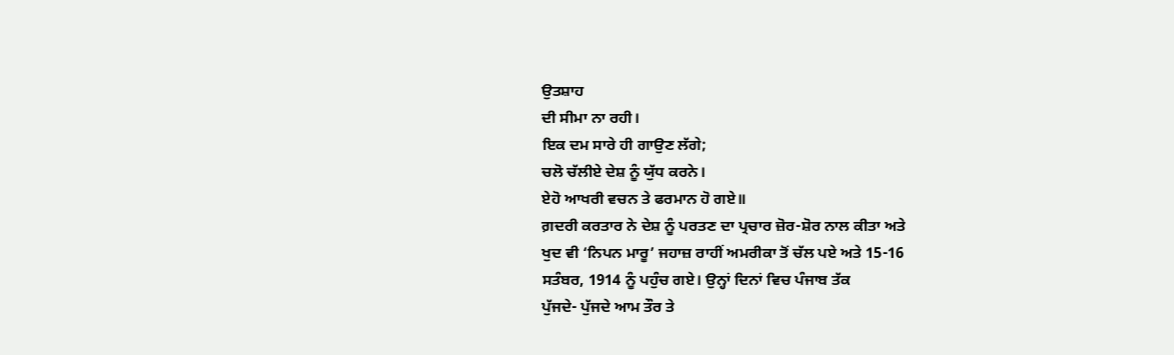ਉਤਸ਼ਾਹ
ਦੀ ਸੀਮਾ ਨਾ ਰਹੀ।
ਇਕ ਦਮ ਸਾਰੇ ਹੀ ਗਾਉਣ ਲੱਗੇ;
ਚਲੋ ਚੱਲੀਏ ਦੇਸ਼ ਨੂੰ ਯੁੱਧ ਕਰਨੇ।
ਏਹੋ ਆਖਰੀ ਵਚਨ ਤੇ ਫਰਮਾਨ ਹੋ ਗਏ॥
ਗ਼ਦਰੀ ਕਰਤਾਰ ਨੇ ਦੇਸ਼ ਨੂੰ ਪਰਤਣ ਦਾ ਪ੍ਰਚਾਰ ਜ਼ੋਰ-ਸ਼ੋਰ ਨਾਲ ਕੀਤਾ ਅਤੇ
ਖੁਦ ਵੀ ‘ਨਿਪਨ ਮਾਰੂ’ ਜਹਾਜ਼ ਰਾਹੀਂ ਅਮਰੀਕਾ ਤੋਂ ਚੱਲ ਪਏ ਅਤੇ 15-16
ਸਤੰਬਰ, 1914 ਨੂੰ ਪਹੁੰਚ ਗਏ। ਉਨ੍ਹਾਂ ਦਿਨਾਂ ਵਿਚ ਪੰਜਾਬ ਤੱਕ
ਪੁੱਜਦੇ- ਪੁੱਜਦੇ ਆਮ ਤੌਰ ਤੇ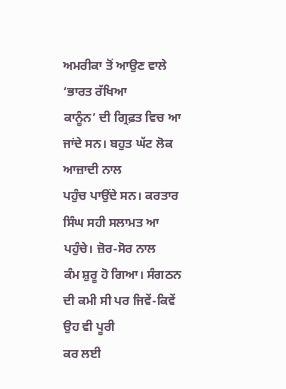ਅਮਰੀਕਾ ਤੋਂ ਆਉਣ ਵਾਲੇ ‘ਭਾਰਤ ਰੱਖਿਆ
ਕਾਨੂੰਨ’ ਦੀ ਗ੍ਰਿਫ਼ਤ ਵਿਚ ਆ ਜਾਂਦੇ ਸਨ। ਬਹੁਤ ਘੱਟ ਲੋਕ ਆਜ਼ਾਦੀ ਨਾਲ
ਪਹੁੰਚ ਪਾਉਂਦੇ ਸਨ। ਕਰਤਾਰ ਸਿੰਘ ਸਹੀ ਸਲਾਮਤ ਆ ਪਹੁੰਚੇ। ਜ਼ੋਰ-ਸੋਰ ਨਾਲ
ਕੰਮ ਸ਼ੁਰੂ ਹੋ ਗਿਆ। ਸੰਗਠਨ ਦੀ ਕਮੀ ਸੀ ਪਰ ਜਿਵੇਂ-ਕਿਵੇਂ ਉਹ ਵੀ ਪੂਰੀ
ਕਰ ਲਈ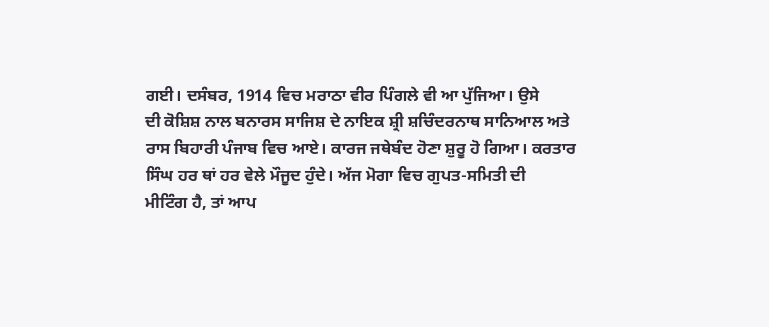ਗਈ। ਦਸੰਬਰ, 1914 ਵਿਚ ਮਰਾਠਾ ਵੀਰ ਪਿੰਗਲੇ ਵੀ ਆ ਪੁੱਜਿਆ। ਉਸੇ
ਦੀ ਕੋਸ਼ਿਸ਼ ਨਾਲ ਬਨਾਰਸ ਸਾਜਿਸ਼ ਦੇ ਨਾਇਕ ਸ਼੍ਰੀ ਸ਼ਚਿੰਦਰਨਾਥ ਸਾਨਿਆਲ ਅਤੇ
ਰਾਸ ਬਿਹਾਰੀ ਪੰਜਾਬ ਵਿਚ ਆਏ। ਕਾਰਜ ਜਥੇਬੰਦ ਹੋਣਾ ਸ਼ੁਰੂ ਹੋ ਗਿਆ। ਕਰਤਾਰ
ਸਿੰਘ ਹਰ ਥਾਂ ਹਰ ਵੇਲੇ ਮੌਜੂਦ ਹੁੰਦੇ। ਅੱਜ ਮੋਗਾ ਵਿਚ ਗੁਪਤ-ਸਮਿਤੀ ਦੀ
ਮੀਟਿੰਗ ਹੈ, ਤਾਂ ਆਪ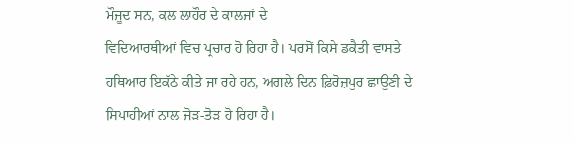ਮੌਜੂਦ ਸਨ, ਕਲ ਲਾਹੌਰ ਦੇ ਕਾਲਜਾਂ ਦੇ
ਵਿਦਿਆਰਥੀਆਂ ਵਿਚ ਪ੍ਰਚਾਰ ਹੋ ਰਿਹਾ ਹੈ। ਪਰਸੋਂ ਕਿਸੇ ਡਕੈਤੀ ਵਾਸਤੇ
ਹਥਿਆਰ ਇਕੱਠੇ ਕੀਤੇ ਜਾ ਰਹੇ ਹਨ, ਅਗਲੇ ਦਿਨ ਫ਼ਿਰੋਜ਼ਪੁਰ ਛਾਉਣੀ ਦੇ
ਸਿਪਾਹੀਆਂ ਨਾਲ ਜੋੜ-ਤੋੜ ਹੋ ਰਿਹਾ ਹੈ।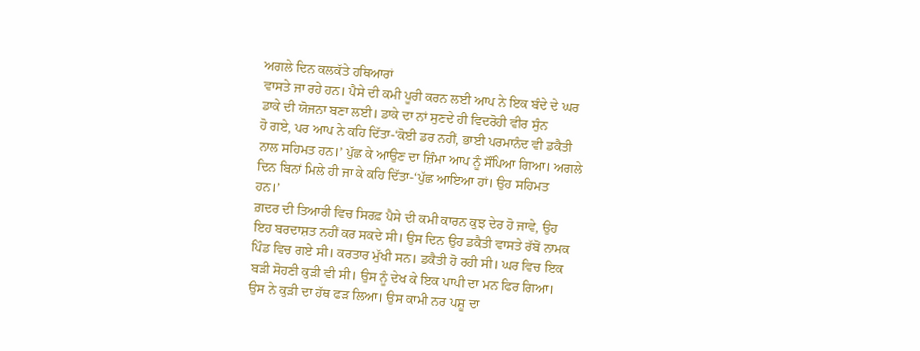ਅਗਲੇ ਦਿਨ ਕਲਕੱਤੇ ਹਥਿਆਰਾਂ
ਵਾਸਤੇ ਜਾ ਰਹੇ ਹਨ। ਪੈਸੇ ਦੀ ਕਮੀ ਪੂਰੀ ਕਰਨ ਲਈ ਆਪ ਨੇ ਇਕ ਬੰਦੇ ਦੇ ਘਰ
ਡਾਕੇ ਦੀ ਯੋਜਨਾ ਬਣਾ ਲਈ। ਡਾਕੇ ਦਾ ਨਾਂ ਸੁਣਦੇ ਹੀ ਵਿਦਰੋਹੀ ਵੀਰ ਸੁੰਨ
ਹੋ ਗਏ, ਪਰ ਆਪ ਨੇ ਕਹਿ ਦਿੱਤਾ-‘ਕੋਈ ਡਰ ਨਹੀਂ, ਭਾਈ ਪਰਮਾਨੰਦ ਵੀ ਡਕੈਤੀ
ਨਾਲ ਸਹਿਮਤ ਹਨ।’ ਪੁੱਛ ਕੇ ਆਉਣ ਦਾ ਜ਼ਿੰਮਾ ਆਪ ਨੂੰ ਸੌਂਪਿਆ ਗਿਆ। ਅਗਲੇ
ਦਿਨ ਬਿਨਾਂ ਮਿਲੇ ਹੀ ਜਾ ਕੇ ਕਹਿ ਦਿੱਤਾ-‘ਪੁੱਛ ਆਇਆ ਹਾਂ। ਉਹ ਸਹਿਮਤ
ਹਨ।’
ਗ਼ਦਰ ਦੀ ਤਿਆਰੀ ਵਿਚ ਸਿਰਫ਼ ਪੈਸੇ ਦੀ ਕਮੀ ਕਾਰਨ ਕੁਝ ਦੇਰ ਹੋ ਜਾਵੇ, ਉਹ
ਇਹ ਬਰਦਾਸ਼ਤ ਨਹੀਂ ਕਰ ਸਕਦੇ ਸੀ। ਉਸ ਦਿਨ ਉਹ ਡਕੈਤੀ ਵਾਸਤੇ ਰੱਬੋਂ ਨਾਮਕ
ਪਿੰਡ ਵਿਚ ਗਏ ਸੀ। ਕਰਤਾਰ ਮੁੱਖੀ ਸਨ। ਡਕੈਤੀ ਹੋ ਰਹੀ ਸੀ। ਘਰ ਵਿਚ ਇਕ
ਬੜੀ ਸੋਹਣੀ ਕੁੜੀ ਵੀ ਸੀ। ਉਸ ਨੂੰ ਦੇਖ ਕੇ ਇਕ ਪਾਪੀ ਦਾ ਮਨ ਫਿਰ ਗਿਆ।
ਉਸ ਨੇ ਕੁੜੀ ਦਾ ਹੱਥ ਫੜ ਲਿਆ। ਉਸ ਕਾਮੀ ਨਰ ਪਸ਼ੂ ਦਾ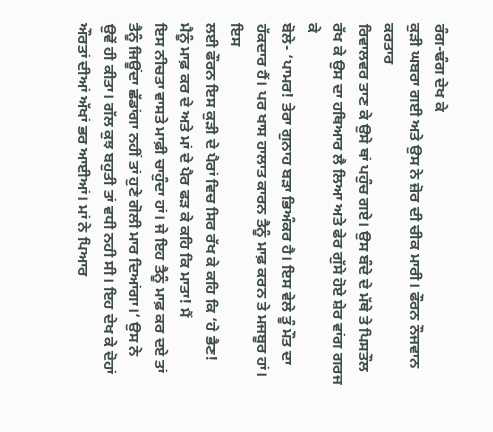ਰੰਗ-ਢੰਗ ਦੇਖ ਕੇ
ਕੁੜੀ ਘਬਰਾ ਗਈ ਅਤੇ ਉਸ ਨੇ ਜ਼ੋਰ ਦੀ ਚੀਕ ਮਾਰੀ। ਫੌਰਨ ਨੌਜਵਾਨ ਕਰਤਾਰ
ਰਿਵਾਲਵਰ ਤਾਣ ਕੇ ਉਸੇ ਥਾਂ ਪਹੁੰਚ ਗਏ। ਉਸ ਬੰਦੇ ਦੇ ਮੱਥੇ ਤੇ ਪਿਸਤੌਲ
ਰੱਖ ਕੇ ਉਸ ਦਾ ਹਥਿਆਰ ਲੈ ਲਿਆ ਅਤੇ ਫੇਰ ਗੁੱਸੇ ਹੋਏ ਸ਼ੇਰ ਵਾਂਗ ਗਰਜ ਕੇ
ਬੋਲੇ- ‘ਪਾਮਰ! ਤੇਰਾ ਗੁਨਾਹ ਬੜਾ ਭਿਅੰਕਰ ਹੈ। ਇਸ ਵੇਲੇ ਤੂੰ ਮੌਤ ਦਾ
ਹੱਕਦਾਰ ਹੈਂ। ਪਰ ਖਾਸ ਹਾਲਾਤ ਕਾਰਨ ਤੈਨੂੰ ਮਾਫ਼ ਕਰਨ ਤੇ ਮਜਬੂਰ ਹਾਂ। ਇਸ
ਲਈ ਫੌਰਨ ਇਸ ਕੁੜੀ ਦੇ ਪੈਰਾਂ ਵਿਚ ਸਿਰ ਰੱਖ ਕੇ ਕਹਿ ਕਿ ‘ਹੇ ਭੈਣ!
ਮੈਨੂੰ ਮਾਫ਼ ਕਰ ਦੇ ਅਤੇ ਮਾਂ ਦੇ ਪੈਰ ਫੜ ਕੇ ਕਹਿ ਕਿ ਮਾਤਾ! ਮੈਂ
ਇਸ ਨੀਚਤਾ ਵਾਸਤੇ ਮਾਫ਼ੀ ਚਾਹੁੰਦਾ ਹਾਂ। ਜੇ ਇਹ ਤੈਨੂੰ ਮਾਫ਼ ਕਰ ਦਏ ਤਾਂ
ਤੈਨੂੰ ਜਿਊਂਦਾ ਛੱਡਾਂਗਾ ਨਹੀਂ ਤਾਂ ਹੁਣੇ ਗੋਲੀ ਮਾਰ ਦਿਆਂਗਾ।’ ਉਸ ਨੇ
ਉਵੇਂ ਹੀ ਕੀਤਾ। ਗੱਲ ਕੁਝ ਬਹੁਤੀ ਤਾਂ ਵਧੀ ਨਹੀ ਸੀ। ਇਹ ਦੇਖ ਕੇ ਦੋਹਾਂ
ਔਰਤਾਂ ਦੀਆਂ ਅੱਖਾਂ ਭਰ ਆਈਆਂ। ਮਾਂ ਨੇ ਪਿਆਰ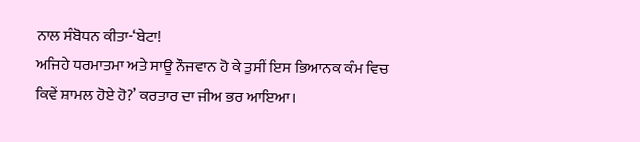ਨਾਲ ਸੰਬੋਧਨ ਕੀਤਾ-‘ਬੇਟਾ!
ਅਜਿਹੇ ਧਰਮਾਤਮਾ ਅਤੇ ਸਾਊ ਨੌਜਵਾਨ ਹੋ ਕੇ ਤੁਸੀਂ ਇਸ ਭਿਆਨਕ ਕੰਮ ਵਿਚ
ਕਿਵੇਂ ਸ਼ਾਮਲ ਹੋਏ ਹੋ?’ ਕਰਤਾਰ ਦਾ ਜੀਅ ਭਰ ਆਇਆ।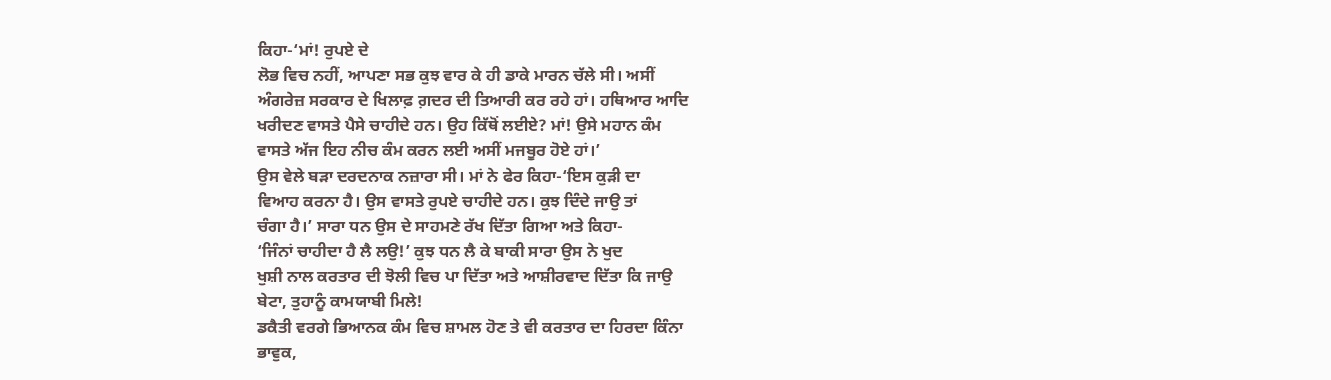ਕਿਹਾ-‘ਮਾਂ! ਰੁਪਏ ਦੇ
ਲੋਭ ਵਿਚ ਨਹੀਂ, ਆਪਣਾ ਸਭ ਕੁਝ ਵਾਰ ਕੇ ਹੀ ਡਾਕੇ ਮਾਰਨ ਚੱਲੇ ਸੀ। ਅਸੀਂ
ਅੰਗਰੇਜ਼ ਸਰਕਾਰ ਦੇ ਖਿਲਾਫ਼ ਗ਼ਦਰ ਦੀ ਤਿਆਰੀ ਕਰ ਰਹੇ ਹਾਂ। ਹਥਿਆਰ ਆਦਿ
ਖਰੀਦਣ ਵਾਸਤੇ ਪੈਸੇ ਚਾਹੀਦੇ ਹਨ। ਉਹ ਕਿੱਥੋਂ ਲਈਏ? ਮਾਂ! ਉਸੇ ਮਹਾਨ ਕੰਮ
ਵਾਸਤੇ ਅੱਜ ਇਹ ਨੀਚ ਕੰਮ ਕਰਨ ਲਈ ਅਸੀਂ ਮਜਬੂਰ ਹੋਏ ਹਾਂ।’
ਉਸ ਵੇਲੇ ਬੜਾ ਦਰਦਨਾਕ ਨਜ਼ਾਰਾ ਸੀ। ਮਾਂ ਨੇ ਫੇਰ ਕਿਹਾ-‘ਇਸ ਕੁੜੀ ਦਾ
ਵਿਆਹ ਕਰਨਾ ਹੈ। ਉਸ ਵਾਸਤੇ ਰੁਪਏ ਚਾਹੀਦੇ ਹਨ। ਕੁਝ ਦਿੰਦੇ ਜਾਉ ਤਾਂ
ਚੰਗਾ ਹੈ।’ ਸਾਰਾ ਧਨ ਉਸ ਦੇ ਸਾਹਮਣੇ ਰੱਖ ਦਿੱਤਾ ਗਿਆ ਅਤੇ ਕਿਹਾ-
‘ਜਿੰਨਾਂ ਚਾਹੀਦਾ ਹੈ ਲੈ ਲਉ!’ ਕੁਝ ਧਨ ਲੈ ਕੇ ਬਾਕੀ ਸਾਰਾ ਉਸ ਨੇ ਖੁਦ
ਖੁਸ਼ੀ ਨਾਲ ਕਰਤਾਰ ਦੀ ਝੋਲੀ ਵਿਚ ਪਾ ਦਿੱਤਾ ਅਤੇ ਆਸ਼ੀਰਵਾਦ ਦਿੱਤਾ ਕਿ ਜਾਉ
ਬੇਟਾ, ਤੁਹਾਨੂੰ ਕਾਮਯਾਬੀ ਮਿਲੇ!
ਡਕੈਤੀ ਵਰਗੇ ਭਿਆਨਕ ਕੰਮ ਵਿਚ ਸ਼ਾਮਲ ਹੋਣ ਤੇ ਵੀ ਕਰਤਾਰ ਦਾ ਹਿਰਦਾ ਕਿੰਨਾ
ਭਾਵੁਕ,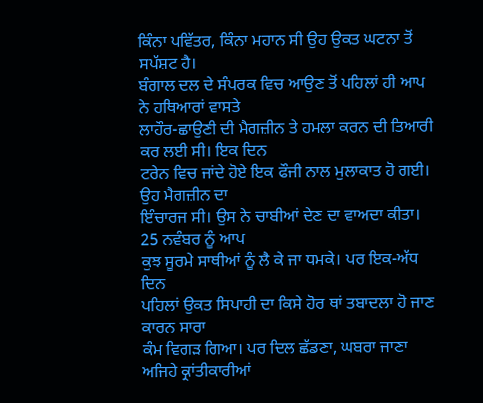ਕਿੰਨਾ ਪਵਿੱਤਰ, ਕਿੰਨਾ ਮਹਾਨ ਸੀ ਉਹ ਉਕਤ ਘਟਨਾ ਤੋਂ ਸਪੱਸ਼ਟ ਹੈ।
ਬੰਗਾਲ ਦਲ ਦੇ ਸੰਪਰਕ ਵਿਚ ਆਉਣ ਤੋਂ ਪਹਿਲਾਂ ਹੀ ਆਪ ਨੇ ਹਥਿਆਰਾਂ ਵਾਸਤੇ
ਲਾਹੌਰ-ਛਾਉਣੀ ਦੀ ਮੈਗਜ਼ੀਨ ਤੇ ਹਮਲਾ ਕਰਨ ਦੀ ਤਿਆਰੀ ਕਰ ਲਈ ਸੀ। ਇਕ ਦਿਨ
ਟਰੇਨ ਵਿਚ ਜਾਂਦੇ ਹੋਏ ਇਕ ਫੌਜੀ ਨਾਲ ਮੁਲਾਕਾਤ ਹੋ ਗਈ। ਉਹ ਮੈਗਜ਼ੀਨ ਦਾ
ਇੰਚਾਰਜ ਸੀ। ਉਸ ਨੇ ਚਾਬੀਆਂ ਦੇਣ ਦਾ ਵਾਅਦਾ ਕੀਤਾ। 25 ਨਵੰਬਰ ਨੂੰ ਆਪ
ਕੁਝ ਸੂਰਮੇ ਸਾਥੀਆਂ ਨੂੰ ਲੈ ਕੇ ਜਾ ਧਮਕੇ। ਪਰ ਇਕ-ਅੱਧ ਦਿਨ
ਪਹਿਲਾਂ ਉਕਤ ਸਿਪਾਹੀ ਦਾ ਕਿਸੇ ਹੋਰ ਥਾਂ ਤਬਾਦਲਾ ਹੋ ਜਾਣ ਕਾਰਨ ਸਾਰਾ
ਕੰਮ ਵਿਗੜ ਗਿਆ। ਪਰ ਦਿਲ ਛੱਡਣਾ, ਘਬਰਾ ਜਾਣਾ ਅਜਿਹੇ ਕ੍ਰਾਂਤੀਕਾਰੀਆਂ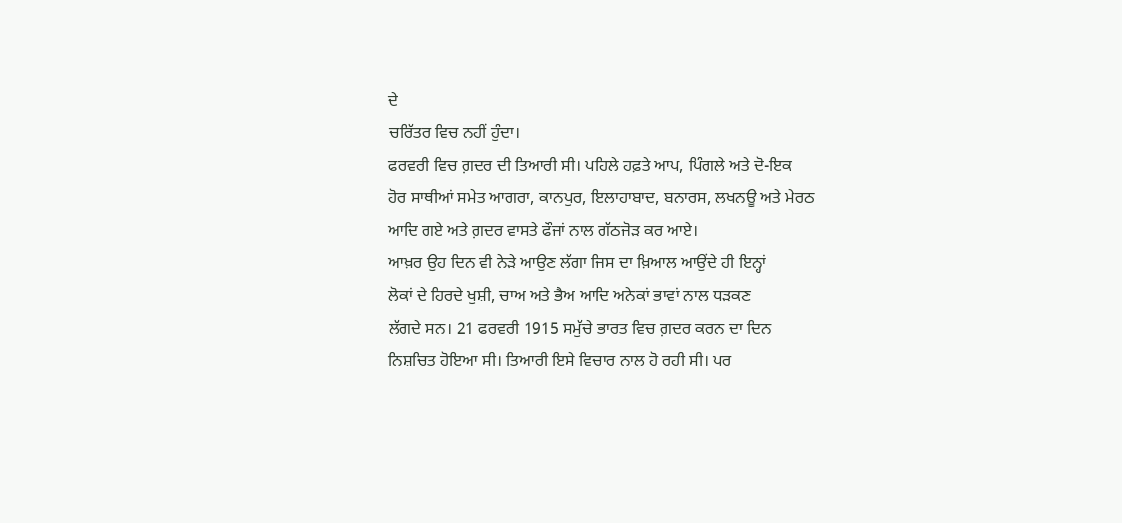ਦੇ
ਚਰਿੱਤਰ ਵਿਚ ਨਹੀਂ ਹੁੰਦਾ।
ਫਰਵਰੀ ਵਿਚ ਗ਼ਦਰ ਦੀ ਤਿਆਰੀ ਸੀ। ਪਹਿਲੇ ਹਫ਼ਤੇ ਆਪ, ਪਿੰਗਲੇ ਅਤੇ ਦੋ-ਇਕ
ਹੋਰ ਸਾਥੀਆਂ ਸਮੇਤ ਆਗਰਾ, ਕਾਨਪੁਰ, ਇਲਾਹਾਬਾਦ, ਬਨਾਰਸ, ਲਖਨਊ ਅਤੇ ਮੇਰਠ
ਆਦਿ ਗਏ ਅਤੇ ਗ਼ਦਰ ਵਾਸਤੇ ਫੌਜਾਂ ਨਾਲ ਗੱਠਜੋੜ ਕਰ ਆਏ।
ਆਖ਼ਰ ਉਹ ਦਿਨ ਵੀ ਨੇੜੇ ਆਉਣ ਲੱਗਾ ਜਿਸ ਦਾ ਖ਼ਿਆਲ ਆਉਂਦੇ ਹੀ ਇਨ੍ਹਾਂ
ਲੋਕਾਂ ਦੇ ਹਿਰਦੇ ਖੁਸ਼ੀ, ਚਾਅ ਅਤੇ ਭੈਅ ਆਦਿ ਅਨੇਕਾਂ ਭਾਵਾਂ ਨਾਲ ਧੜਕਣ
ਲੱਗਦੇ ਸਨ। 21 ਫਰਵਰੀ 1915 ਸਮੁੱਚੇ ਭਾਰਤ ਵਿਚ ਗ਼ਦਰ ਕਰਨ ਦਾ ਦਿਨ
ਨਿਸ਼ਚਿਤ ਹੋਇਆ ਸੀ। ਤਿਆਰੀ ਇਸੇ ਵਿਚਾਰ ਨਾਲ ਹੋ ਰਹੀ ਸੀ। ਪਰ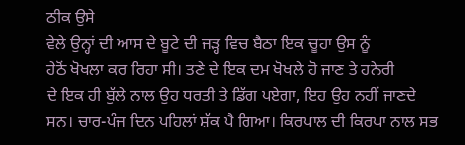ਠੀਕ ਉਸੇ
ਵੇਲੇ ਉਨ੍ਹਾਂ ਦੀ ਆਸ ਦੇ ਬੂਟੇ ਦੀ ਜੜ੍ਹ ਵਿਚ ਬੈਠਾ ਇਕ ਚੂਹਾ ਉਸ ਨੂੰ
ਹੇਠੋਂ ਖੋਖਲਾ ਕਰ ਰਿਹਾ ਸੀ। ਤਣੇ ਦੇ ਇਕ ਦਮ ਖੋਖਲੇ ਹੋ ਜਾਣ ਤੇ ਹਨੇਰੀ
ਦੇ ਇਕ ਹੀ ਬੁੱਲੇ ਨਾਲ ਉਹ ਧਰਤੀ ਤੇ ਡਿੱਗ ਪਏਗਾ, ਇਹ ਉਹ ਨਹੀਂ ਜਾਣਦੇ
ਸਨ। ਚਾਰ-ਪੰਜ ਦਿਨ ਪਹਿਲਾਂ ਸ਼ੱਕ ਪੈ ਗਿਆ। ਕਿਰਪਾਲ ਦੀ ਕਿਰਪਾ ਨਾਲ ਸਭ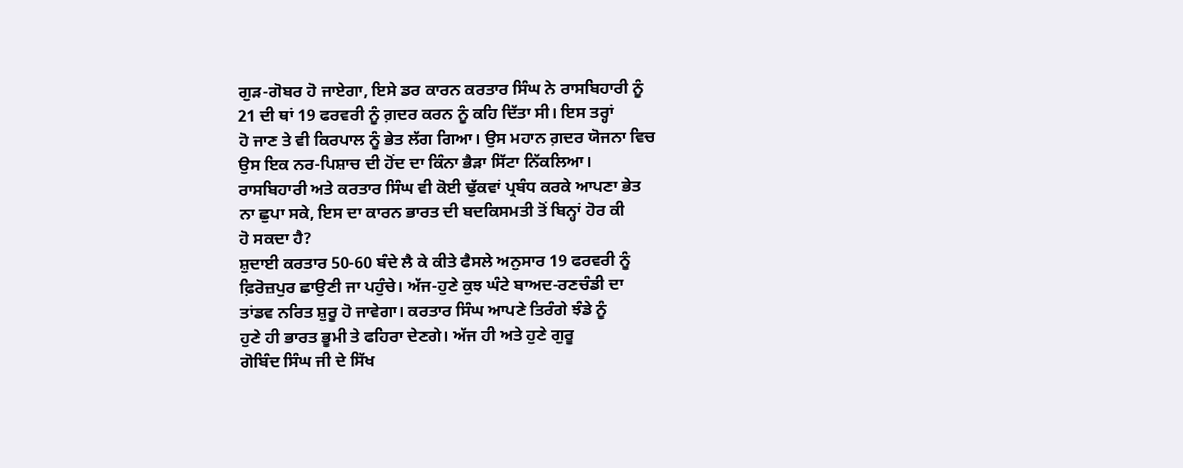ਗੁੜ-ਗੋਬਰ ਹੋ ਜਾਏਗਾ, ਇਸੇ ਡਰ ਕਾਰਨ ਕਰਤਾਰ ਸਿੰਘ ਨੇ ਰਾਸਬਿਹਾਰੀ ਨੂੰ
21 ਦੀ ਥਾਂ 19 ਫਰਵਰੀ ਨੂੰ ਗ਼ਦਰ ਕਰਨ ਨੂੰ ਕਹਿ ਦਿੱਤਾ ਸੀ। ਇਸ ਤਰ੍ਹਾਂ
ਹੋ ਜਾਣ ਤੇ ਵੀ ਕਿਰਪਾਲ ਨੂੰ ਭੇਤ ਲੱਗ ਗਿਆ। ਉਸ ਮਹਾਨ ਗ਼ਦਰ ਯੋਜਨਾ ਵਿਚ
ਉਸ ਇਕ ਨਰ-ਪਿਸ਼ਾਚ ਦੀ ਹੋਂਦ ਦਾ ਕਿੰਨਾ ਭੈੜਾ ਸਿੱਟਾ ਨਿੱਕਲਿਆ।
ਰਾਸਬਿਹਾਰੀ ਅਤੇ ਕਰਤਾਰ ਸਿੰਘ ਵੀ ਕੋਈ ਢੁੱਕਵਾਂ ਪ੍ਰਬੰਧ ਕਰਕੇ ਆਪਣਾ ਭੇਤ
ਨਾ ਛੁਪਾ ਸਕੇ, ਇਸ ਦਾ ਕਾਰਨ ਭਾਰਤ ਦੀ ਬਦਕਿਸਮਤੀ ਤੋਂ ਬਿਨ੍ਹਾਂ ਹੋਰ ਕੀ
ਹੋ ਸਕਦਾ ਹੈ?
ਸ਼ੁਦਾਈ ਕਰਤਾਰ 50-60 ਬੰਦੇ ਲੈ ਕੇ ਕੀਤੇ ਫੈਸਲੇ ਅਨੁਸਾਰ 19 ਫਰਵਰੀ ਨੂੰ
ਫ਼ਿਰੋਜ਼ਪੁਰ ਛਾਉਣੀ ਜਾ ਪਹੁੰਚੇ। ਅੱਜ-ਹੁਣੇ ਕੁਝ ਘੰਟੇ ਬਾਅਦ-ਰਣਚੰਡੀ ਦਾ
ਤਾਂਡਵ ਨਰਿਤ ਸ਼ੁਰੂ ਹੋ ਜਾਵੇਗਾ। ਕਰਤਾਰ ਸਿੰਘ ਆਪਣੇ ਤਿਰੰਗੇ ਝੰਡੇ ਨੂੰ
ਹੁਣੇ ਹੀ ਭਾਰਤ ਭੂਮੀ ਤੇ ਫਹਿਰਾ ਦੇਣਗੇ। ਅੱਜ ਹੀ ਅਤੇ ਹੁਣੇ ਗੁਰੂ
ਗੋਬਿੰਦ ਸਿੰਘ ਜੀ ਦੇ ਸਿੱਖ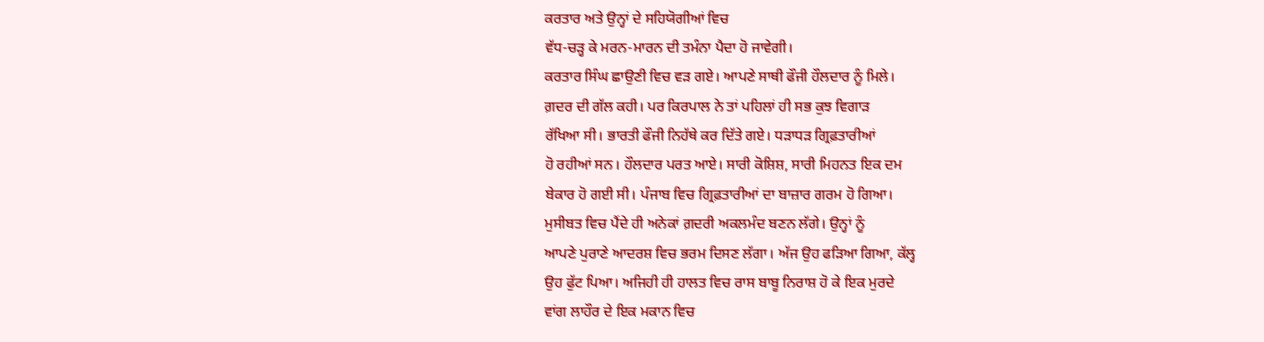ਕਰਤਾਰ ਅਤੇ ਉਨ੍ਹਾਂ ਦੇ ਸਹਿਯੋਗੀਆਂ ਵਿਚ
ਵੱਧ-ਚੜ੍ਹ ਕੇ ਮਰਨ-ਮਾਰਨ ਦੀ ਤਮੰਨਾ ਪੈਦਾ ਹੋ ਜਾਵੇਗੀ।
ਕਰਤਾਰ ਸਿੰਘ ਛਾਉਣੀ ਵਿਚ ਵੜ ਗਏ। ਆਪਣੇ ਸਾਥੀ ਫੌਜੀ ਹੌਲਦਾਰ ਨੂੰ ਮਿਲੇ।
ਗ਼ਦਰ ਦੀ ਗੱਲ ਕਹੀ। ਪਰ ਕਿਰਪਾਲ ਨੇ ਤਾਂ ਪਹਿਲਾਂ ਹੀ ਸਭ ਕੁਝ ਵਿਗਾੜ
ਰੱਖਿਆ ਸੀ। ਭਾਰਤੀ ਫੌਜੀ ਨਿਹੱਥੇ ਕਰ ਦਿੱਤੇ ਗਏ। ਧੜਾਧੜ ਗ੍ਰਿਫ਼ਤਾਰੀਆਂ
ਹੋ ਰਹੀਆਂ ਸਨ। ਹੌਲਦਾਰ ਪਰਤ ਆਏ। ਸਾਰੀ ਕੋਸ਼ਿਸ਼, ਸਾਰੀ ਮਿਹਨਤ ਇਕ ਦਮ
ਬੇਕਾਰ ਹੋ ਗਈ ਸੀ। ਪੰਜਾਬ ਵਿਚ ਗ੍ਰਿਫ਼ਤਾਰੀਆਂ ਦਾ ਬਾਜ਼ਾਰ ਗਰਮ ਹੋ ਗਿਆ।
ਮੁਸੀਬਤ ਵਿਚ ਪੈਂਦੇ ਹੀ ਅਨੇਕਾਂ ਗ਼ਦਰੀ ਅਕਲਮੰਦ ਬਣਨ ਲੱਗੇ। ਉਨ੍ਹਾਂ ਨੂੰ
ਆਪਣੇ ਪੁਰਾਣੇ ਆਦਰਸ਼ ਵਿਚ ਭਰਮ ਦਿਸਣ ਲੱਗਾ। ਅੱਜ ਉਹ ਫੜਿਆ ਗਿਆ, ਕੱਲ੍ਹ
ਉਹ ਫੁੱਟ ਪਿਆ। ਅਜਿਹੀ ਹੀ ਹਾਲਤ ਵਿਚ ਰਾਸ ਬਾਬੂ ਨਿਰਾਸ਼ ਹੋ ਕੇ ਇਕ ਮੁਰਦੇ
ਵਾਂਗ ਲਾਹੌਰ ਦੇ ਇਕ ਮਕਾਨ ਵਿਚ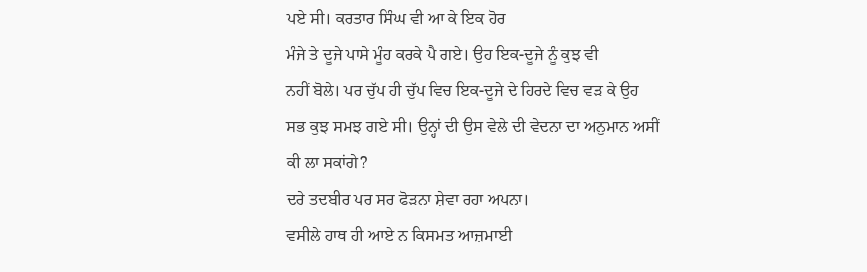ਪਏ ਸੀ। ਕਰਤਾਰ ਸਿੰਘ ਵੀ ਆ ਕੇ ਇਕ ਹੋਰ
ਮੰਜੇ ਤੇ ਦੂਜੇ ਪਾਸੇ ਮੂੰਹ ਕਰਕੇ ਪੈ ਗਏ। ਉਹ ਇਕ-ਦੂਜੇ ਨੂੰ ਕੁਝ ਵੀ
ਨਹੀਂ ਬੋਲੇ। ਪਰ ਚੁੱਪ ਹੀ ਚੁੱਪ ਵਿਚ ਇਕ-ਦੂਜੇ ਦੇ ਹਿਰਦੇ ਵਿਚ ਵੜ ਕੇ ਉਹ
ਸਭ ਕੁਝ ਸਮਝ ਗਏ ਸੀ। ਉਨ੍ਹਾਂ ਦੀ ਉਸ ਵੇਲੇ ਦੀ ਵੇਦਨਾ ਦਾ ਅਨੁਮਾਨ ਅਸੀਂ
ਕੀ ਲਾ ਸਕਾਂਗੇ?
ਦਰੇ ਤਦਬੀਰ ਪਰ ਸਰ ਫੋੜਨਾ ਸ਼ੇਵਾ ਰਹਾ ਅਪਨਾ।
ਵਸੀਲੇ ਹਾਥ ਹੀ ਆਏ ਨ ਕਿਸਮਤ ਆਜ਼ਮਾਈ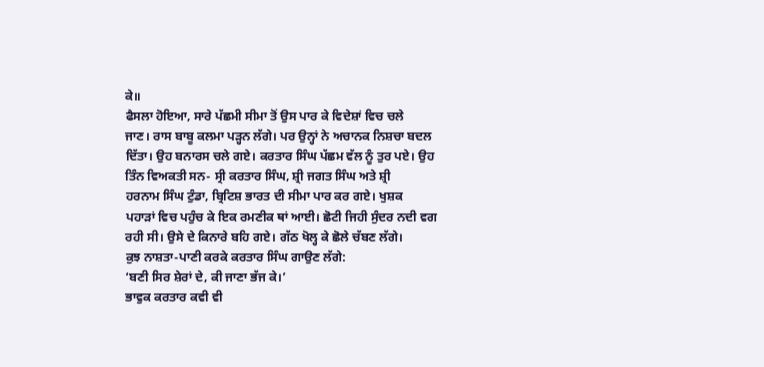ਕੇ॥
ਫੈਸਲਾ ਹੋਇਆ, ਸਾਰੇ ਪੱਛਮੀ ਸੀਮਾ ਤੋਂ ਉਸ ਪਾਰ ਕੇ ਵਿਦੇਸ਼ਾਂ ਵਿਚ ਚਲੇ
ਜਾਣ। ਰਾਸ ਬਾਬੂ ਕਲਮਾ ਪੜ੍ਹਨ ਲੱਗੇ। ਪਰ ਉਨ੍ਹਾਂ ਨੇ ਅਚਾਨਕ ਨਿਸ਼ਚਾ ਬਦਲ
ਦਿੱਤਾ। ਉਹ ਬਨਾਰਸ ਚਲੇ ਗਏ। ਕਰਤਾਰ ਸਿੰਘ ਪੱਛਮ ਵੱਲ ਨੂੰ ਤੁਰ ਪਏ। ਉਹ
ਤਿੰਨ ਵਿਅਕਤੀ ਸਨ- ਸ੍ਰੀ ਕਰਤਾਰ ਸਿੰਘ, ਸ਼੍ਰੀ ਜਗਤ ਸਿੰਘ ਅਤੇ ਸ਼੍ਰੀ
ਹਰਨਾਮ ਸਿੰਘ ਟੁੰਡਾ, ਬ੍ਰਿਟਿਸ਼ ਭਾਰਤ ਦੀ ਸੀਮਾ ਪਾਰ ਕਰ ਗਏ। ਖੁਸ਼ਕ
ਪਹਾੜਾਂ ਵਿਚ ਪਹੁੰਚ ਕੇ ਇਕ ਰਮਣੀਕ ਥਾਂ ਆਈ। ਛੋਟੀ ਜਿਹੀ ਸੁੰਦਰ ਨਦੀ ਵਗ
ਰਹੀ ਸੀ। ਉਸੇ ਦੇ ਕਿਨਾਰੇ ਬਹਿ ਗਏ। ਗੱਠ ਖੋਲ੍ਹ ਕੇ ਛੋਲੇ ਚੱਬਣ ਲੱਗੇ।
ਕੁਝ ਨਾਸ਼ਤਾ-ਪਾਣੀ ਕਰਕੇ ਕਰਤਾਰ ਸਿੰਘ ਗਾਉਣ ਲੱਗੇ:
‘ਬਣੀ ਸਿਰ ਸ਼ੇਰਾਂ ਦੇ, ਕੀ ਜਾਣਾ ਭੱਜ ਕੇ।’
ਭਾਵੁਕ ਕਰਤਾਰ ਕਵੀ ਵੀ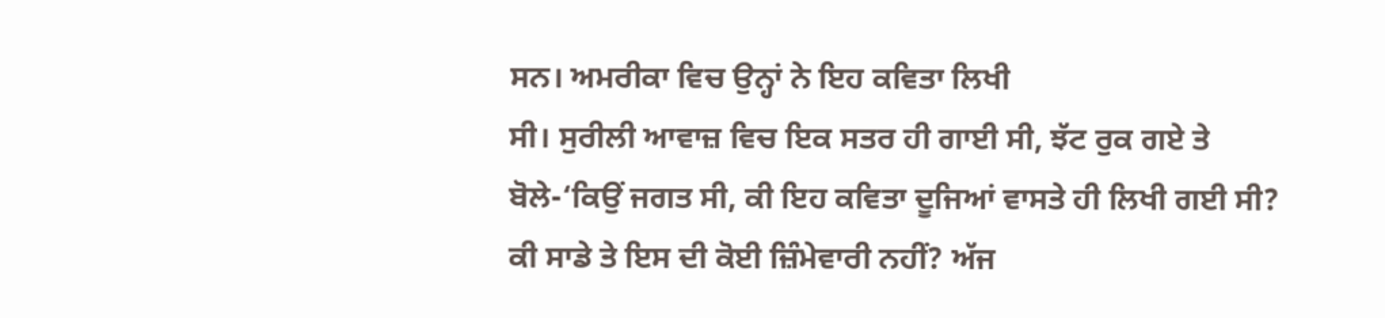ਸਨ। ਅਮਰੀਕਾ ਵਿਚ ਉਨ੍ਹਾਂ ਨੇ ਇਹ ਕਵਿਤਾ ਲਿਖੀ
ਸੀ। ਸੁਰੀਲੀ ਆਵਾਜ਼ ਵਿਚ ਇਕ ਸਤਰ ਹੀ ਗਾਈ ਸੀ, ਝੱਟ ਰੁਕ ਗਏ ਤੇ
ਬੋਲੇ-‘ਕਿਉਂ ਜਗਤ ਸੀ, ਕੀ ਇਹ ਕਵਿਤਾ ਦੂਜਿਆਂ ਵਾਸਤੇ ਹੀ ਲਿਖੀ ਗਈ ਸੀ?
ਕੀ ਸਾਡੇ ਤੇ ਇਸ ਦੀ ਕੋਈ ਜ਼ਿੰਮੇਵਾਰੀ ਨਹੀਂ? ਅੱਜ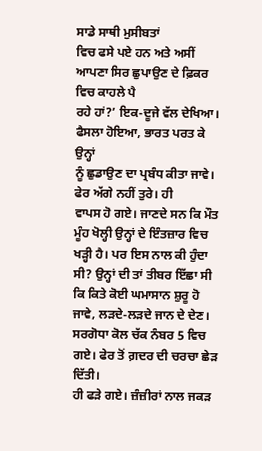ਸਾਡੇ ਸਾਥੀ ਮੁਸੀਬਤਾਂ
ਵਿਚ ਫਸੇ ਪਏ ਹਨ ਅਤੇ ਅਸੀਂ ਆਪਣਾ ਸਿਰ ਛੁਪਾਉਣ ਦੇ ਫ਼ਿਕਰ ਵਿਚ ਕਾਹਲੇ ਪੈ
ਰਹੇ ਹਾਂ?’ ਇਕ-ਦੂਜੇ ਵੱਲ ਦੇਖਿਆ। ਫੈਸਲਾ ਹੋਇਆ, ਭਾਰਤ ਪਰਤ ਕੇ ਉਨ੍ਹਾਂ
ਨੂੰ ਛੁਡਾਉਣ ਦਾ ਪ੍ਰਬੰਧ ਕੀਤਾ ਜਾਵੇ। ਫੇਰ ਅੱਗੇ ਨਹੀਂ ਤੁਰੇ। ਹੀ
ਵਾਪਸ ਹੋ ਗਏ। ਜਾਣਦੇ ਸਨ ਕਿ ਮੌਤ ਮੂੰਹ ਖੋਲ੍ਹੀ ਉਨ੍ਹਾਂ ਦੇ ਇੰਤਜ਼ਾਰ ਵਿਚ
ਖੜ੍ਹੀ ਹੈ। ਪਰ ਇਸ ਨਾਲ ਕੀ ਹੁੰਦਾ ਸੀ? ਉਨ੍ਹਾਂ ਦੀ ਤਾਂ ਤੀਬਰ ਇੱਛਾ ਸੀ
ਕਿ ਕਿਤੇ ਕੋਈ ਘਮਾਸਾਨ ਸ਼ੁਰੂ ਹੋ ਜਾਵੇ, ਲੜਦੇ-ਲੜਦੇ ਜਾਨ ਦੇ ਦੇਣ।
ਸਰਗੋਧਾ ਕੋਲ ਚੱਕ ਨੰਬਰ 5 ਵਿਚ ਗਏ। ਫੇਰ ਤੋਂ ਗ਼ਦਰ ਦੀ ਚਰਚਾ ਛੇੜ ਦਿੱਤੀ।
ਹੀ ਫੜੇ ਗਏ। ਜ਼ੰਜ਼ੀਰਾਂ ਨਾਲ ਜਕੜ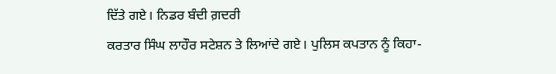ਦਿੱਤੇ ਗਏ। ਨਿਡਰ ਬੰਦੀ ਗ਼ਦਰੀ
ਕਰਤਾਰ ਸਿੰਘ ਲਾਹੌਰ ਸਟੇਸ਼ਨ ਤੇ ਲਿਆਂਦੇ ਗਏ। ਪੁਲਿਸ ਕਪਤਾਨ ਨੂੰ ਕਿਹਾ-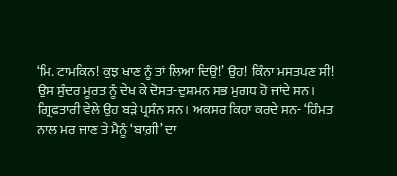‘ਮਿ. ਟਾਮਕਿਨ! ਕੁਝ ਖਾਣ ਨੂੰ ਤਾਂ ਲਿਆ ਦਿਉ!’ ਉਹ! ਕਿੰਨਾ ਮਸਤਪਣ ਸੀ!
ਉਸ ਸੁੰਦਰ ਮੂਰਤ ਨੂੰ ਦੇਖ ਕੇ ਦੋਸਤ-ਦੁਸ਼ਮਨ ਸਭ ਮੁਗਧ ਹੋ ਜਾਂਦੇ ਸਨ।
ਗ੍ਰਿਫਤਾਰੀ ਵੇਲੇ ਉਹ ਬੜੇ ਪ੍ਰਸੰਨ ਸਨ। ਅਕਸਰ ਕਿਹਾ ਕਰਦੇ ਸਨ- ‘ਹਿੰਮਤ
ਨਾਲ ਮਰ ਜਾਣ ਤੇ ਮੈਨੂੰ ‘ਬਾਗ਼ੀ’ ਦਾ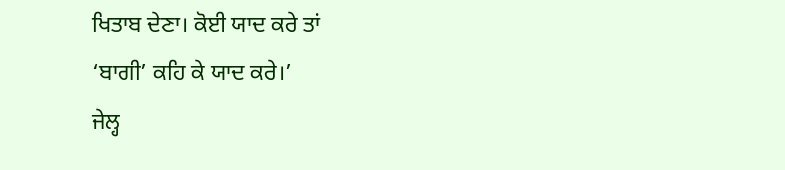ਖਿਤਾਬ ਦੇਣਾ। ਕੋਈ ਯਾਦ ਕਰੇ ਤਾਂ
‘ਬਾਗੀ’ ਕਹਿ ਕੇ ਯਾਦ ਕਰੇ।’
ਜੇਲ੍ਹ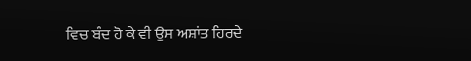ਵਿਚ ਬੰਦ ਹੋ ਕੇ ਵੀ ਉਸ ਅਸ਼ਾਂਤ ਹਿਰਦੇ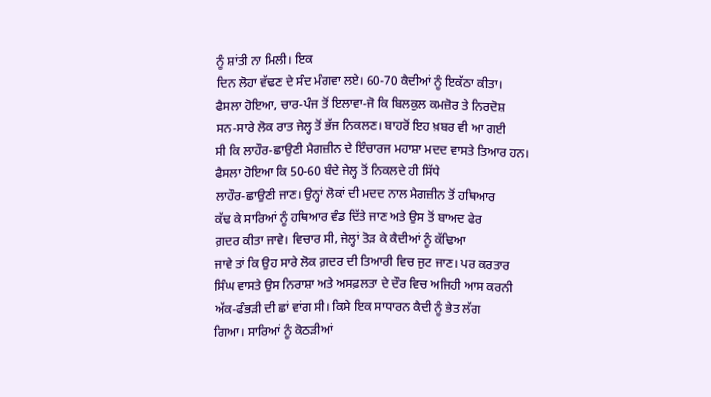ਨੂੰ ਸ਼ਾਂਤੀ ਨਾ ਮਿਲੀ। ਇਕ
ਦਿਨ ਲੋਹਾ ਵੱਢਣ ਦੇ ਸੰਦ ਮੰਗਵਾ ਲਏ। 60-70 ਕੈਦੀਆਂ ਨੂੰ ਇਕੱਠਾ ਕੀਤਾ।
ਫੈਸਲਾ ਹੋਇਆ, ਚਾਰ-ਪੰਜ ਤੋਂ ਇਲਾਵਾ-ਜੋ ਕਿ ਬਿਲਕੁਲ ਕਮਜ਼ੋਰ ਤੇ ਨਿਰਦੋਸ਼
ਸਨ-ਸਾਰੇ ਲੋਕ ਰਾਤ ਜੇਲ੍ਹ ਤੋਂ ਭੱਜ ਨਿਕਲਣ। ਬਾਹਰੋਂ ਇਹ ਖ਼ਬਰ ਵੀ ਆ ਗਈ
ਸੀ ਕਿ ਲਾਹੌਰ-ਛਾਉਣੀ ਮੈਗਜ਼ੀਨ ਦੇ ਇੰਚਾਰਜ ਮਹਾਸ਼ਾ ਮਦਦ ਵਾਸਤੇ ਤਿਆਰ ਹਨ।
ਫੈਸਲਾ ਹੋਇਆ ਕਿ 50-60 ਬੰਦੇ ਜੇਲ੍ਹ ਤੋਂ ਨਿਕਲਦੇ ਹੀ ਸਿੱਧੇ
ਲਾਹੌਰ-ਛਾਉਣੀ ਜਾਣ। ਉਨ੍ਹਾਂ ਲੋਕਾਂ ਦੀ ਮਦਦ ਨਾਲ ਮੈਗਜ਼ੀਨ ਤੋਂ ਹਥਿਆਰ
ਕੱਢ ਕੇ ਸਾਰਿਆਂ ਨੂੰ ਹਥਿਆਰ ਵੰਡ ਦਿੱਤੇ ਜਾਣ ਅਤੇ ਉਸ ਤੋਂ ਬਾਅਦ ਫੇਰ
ਗ਼ਦਰ ਕੀਤਾ ਜਾਵੇ। ਵਿਚਾਰ ਸੀ, ਜੇਲ੍ਹਾਂ ਤੋੜ ਕੇ ਕੈਦੀਆਂ ਨੂੰ ਕੱਢਿਆ
ਜਾਵੇ ਤਾਂ ਕਿ ਉਹ ਸਾਰੇ ਲੋਕ ਗ਼ਦਰ ਦੀ ਤਿਆਰੀ ਵਿਚ ਜੁਟ ਜਾਣ। ਪਰ ਕਰਤਾਰ
ਸਿੰਘ ਵਾਸਤੇ ਉਸ ਨਿਰਾਸ਼ਾ ਅਤੇ ਅਸਫ਼ਲਤਾ ਦੇ ਦੌਰ ਵਿਚ ਅਜਿਹੀ ਆਸ ਕਰਨੀ
ਅੱਕ-ਫੰਭੜੀ ਦੀ ਛਾਂ ਵਾਂਗ ਸੀ। ਕਿਸੇ ਇਕ ਸਾਧਾਰਨ ਕੈਦੀ ਨੂੰ ਭੇਤ ਲੱਗ
ਗਿਆ। ਸਾਰਿਆਂ ਨੂੰ ਕੋਠੜੀਆਂ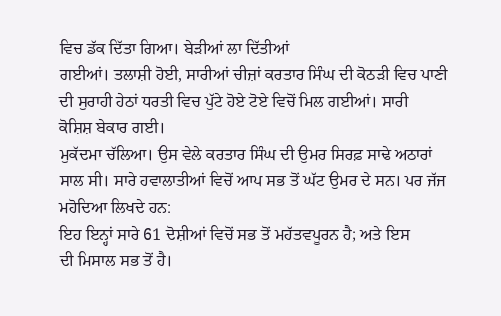ਵਿਚ ਡੱਕ ਦਿੱਤਾ ਗਿਆ। ਬੇੜੀਆਂ ਲਾ ਦਿੱਤੀਆਂ
ਗਈਆਂ। ਤਲਾਸ਼ੀ ਹੋਈ, ਸਾਰੀਆਂ ਚੀਜ਼ਾਂ ਕਰਤਾਰ ਸਿੰਘ ਦੀ ਕੋਠੜੀ ਵਿਚ ਪਾਣੀ
ਦੀ ਸੁਰਾਹੀ ਹੇਠਾਂ ਧਰਤੀ ਵਿਚ ਪੁੱਟੇ ਹੋਏ ਟੋਏ ਵਿਚੋਂ ਮਿਲ ਗਈਆਂ। ਸਾਰੀ
ਕੋਸ਼ਿਸ਼ ਬੇਕਾਰ ਗਈ।
ਮੁਕੱਦਮਾ ਚੱਲਿਆ। ਉਸ ਵੇਲੇ ਕਰਤਾਰ ਸਿੰਘ ਦੀ ਉਮਰ ਸਿਰਫ਼ ਸਾਢੇ ਅਠਾਰਾਂ
ਸਾਲ ਸੀ। ਸਾਰੇ ਹਵਾਲਾਤੀਆਂ ਵਿਚੋਂ ਆਪ ਸਭ ਤੋਂ ਘੱਟ ਉਮਰ ਦੇ ਸਨ। ਪਰ ਜੱਜ
ਮਹੋਦਿਆ ਲਿਖਦੇ ਹਨ:
ਇਹ ਇਨ੍ਹਾਂ ਸਾਰੇ 61 ਦੋਸ਼ੀਆਂ ਵਿਚੋਂ ਸਭ ਤੋਂ ਮਹੱਤਵਪੂਰਨ ਹੈ; ਅਤੇ ਇਸ
ਦੀ ਮਿਸਾਲ ਸਭ ਤੋਂ ਹੈ।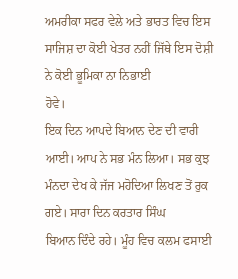ਅਮਰੀਕਾ ਸਫਰ ਵੇਲੇ ਅਤੇ ਭਾਰਤ ਵਿਚ ਇਸ
ਸਾਜਿਸ਼ ਦਾ ਕੋਈ ਖੇਤਰ ਨਹੀਂ ਜਿੱਥੇ ਇਸ ਦੋਸ਼ੀ ਨੇ ਕੋਈ ਭੂਮਿਕਾ ਨਾ ਨਿਭਾਈ
ਹੋਵੇ।
ਇਕ ਦਿਨ ਆਪਦੇ ਬਿਆਨ ਦੇਣ ਦੀ ਵਾਰੀ ਆਈ। ਆਪ ਨੇ ਸਭ ਮੰਨ ਲਿਆ। ਸਭ ਕੁਝ
ਮੰਨਦਾ ਦੇਖ ਕੇ ਜੱਜ ਮਹੋਦਿਆ ਲਿਖਣ ਤੋਂ ਰੁਕ ਗਏ। ਸਾਰਾ ਦਿਨ ਕਰਤਾਰ ਸਿੰਘ
ਬਿਆਨ ਦਿੰਦੇ ਰਹੇ। ਮੂੰਹ ਵਿਚ ਕਲਮ ਫਸਾਈ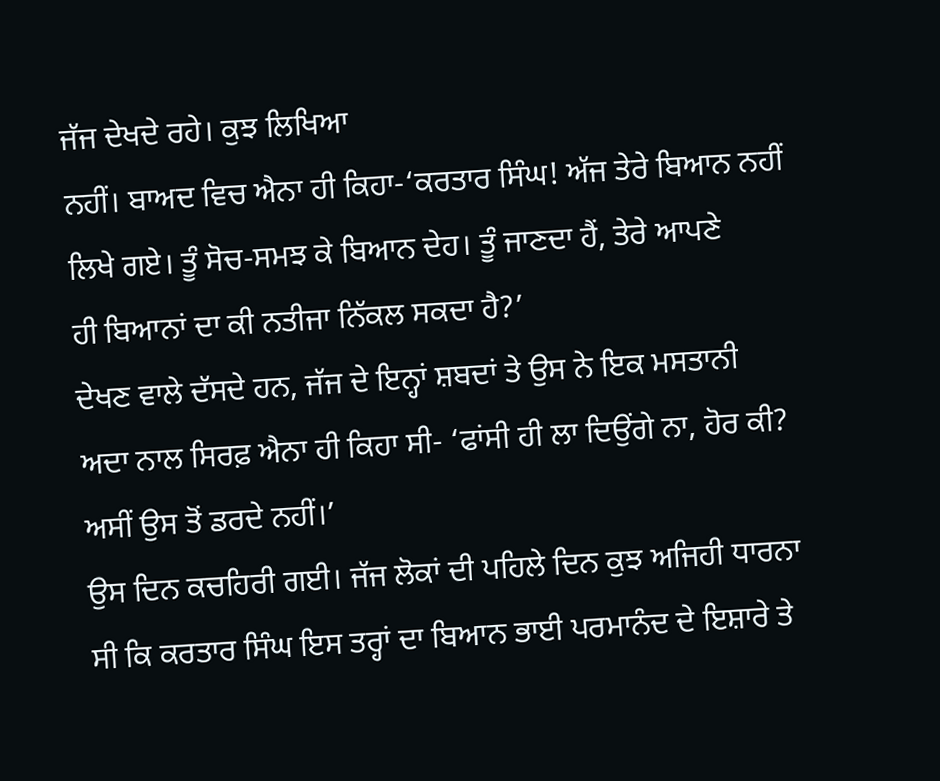ਜੱਜ ਦੇਖਦੇ ਰਹੇ। ਕੁਝ ਲਿਖਿਆ
ਨਹੀਂ। ਬਾਅਦ ਵਿਚ ਐਨਾ ਹੀ ਕਿਹਾ-‘ਕਰਤਾਰ ਸਿੰਘ! ਅੱਜ ਤੇਰੇ ਬਿਆਨ ਨਹੀਂ
ਲਿਖੇ ਗਏ। ਤੂੰ ਸੋਚ-ਸਮਝ ਕੇ ਬਿਆਨ ਦੇਹ। ਤੂੰ ਜਾਣਦਾ ਹੈਂ, ਤੇਰੇ ਆਪਣੇ
ਹੀ ਬਿਆਨਾਂ ਦਾ ਕੀ ਨਤੀਜਾ ਨਿੱਕਲ ਸਕਦਾ ਹੈ?’
ਦੇਖਣ ਵਾਲੇ ਦੱਸਦੇ ਹਨ, ਜੱਜ ਦੇ ਇਨ੍ਹਾਂ ਸ਼ਬਦਾਂ ਤੇ ਉਸ ਨੇ ਇਕ ਮਸਤਾਨੀ
ਅਦਾ ਨਾਲ ਸਿਰਫ਼ ਐਨਾ ਹੀ ਕਿਹਾ ਸੀ- ‘ਫਾਂਸੀ ਹੀ ਲਾ ਦਿਉਂਗੇ ਨਾ, ਹੋਰ ਕੀ?
ਅਸੀਂ ਉਸ ਤੋਂ ਡਰਦੇ ਨਹੀਂ।’
ਉਸ ਦਿਨ ਕਚਹਿਰੀ ਗਈ। ਜੱਜ ਲੋਕਾਂ ਦੀ ਪਹਿਲੇ ਦਿਨ ਕੁਝ ਅਜਿਹੀ ਧਾਰਨਾ
ਸੀ ਕਿ ਕਰਤਾਰ ਸਿੰਘ ਇਸ ਤਰ੍ਹਾਂ ਦਾ ਬਿਆਨ ਭਾਈ ਪਰਮਾਨੰਦ ਦੇ ਇਸ਼ਾਰੇ ਤੇ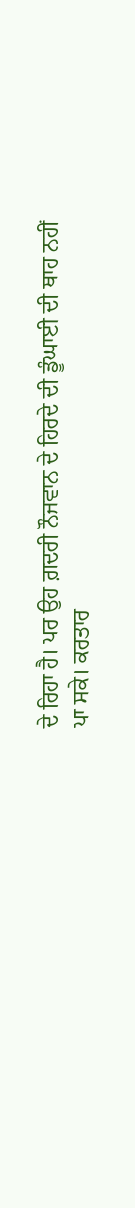ਦੇ ਰਿਹਾ ਹੈ। ਪਰ ਉਹ ਗ਼ਦਰੀ ਨੌਜਵਾਨ ਦੇ ਹਿਰਦੇ ਦੀ ਡੂੰਘਾਈ ਦੀ ਥਾਹ ਨਹੀਂ
ਪਾ ਸਕੇ। ਕਰਤਾਰ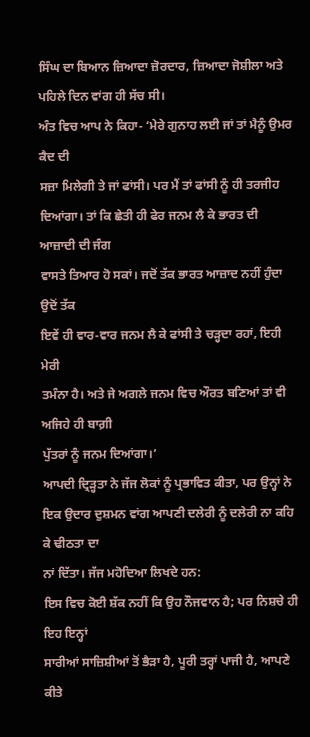ਸਿੰਘ ਦਾ ਬਿਆਨ ਜ਼ਿਆਦਾ ਜ਼ੋਰਦਾਰ, ਜ਼ਿਆਦਾ ਜੋਸ਼ੀਲਾ ਅਤੇ
ਪਹਿਲੇ ਦਿਨ ਵਾਂਗ ਹੀ ਸੱਚ ਸੀ।
ਅੰਤ ਵਿਚ ਆਪ ਨੇ ਕਿਹਾ- ‘ਮੇਰੇ ਗੁਨਾਹ ਲਈ ਜਾਂ ਤਾਂ ਮੈਨੂੰ ਉਮਰ ਕੈਦ ਦੀ
ਸਜ਼ਾ ਮਿਲੇਗੀ ਤੇ ਜਾਂ ਫਾਂਸੀ। ਪਰ ਮੈਂ ਤਾਂ ਫਾਂਸੀ ਨੂੰ ਹੀ ਤਰਜੀਹ
ਦਿਆਂਗਾ। ਤਾਂ ਕਿ ਛੇਤੀ ਹੀ ਫੇਰ ਜਨਮ ਲੈ ਕੇ ਭਾਰਤ ਦੀ ਆਜ਼ਾਦੀ ਦੀ ਜੰਗ
ਵਾਸਤੇ ਤਿਆਰ ਹੋ ਸਕਾਂ। ਜਦੋਂ ਤੱਕ ਭਾਰਤ ਆਜ਼ਾਦ ਨਹੀਂ ਹੁੰਦਾ ਉਦੋਂ ਤੱਕ
ਇਵੇਂ ਹੀ ਵਾਰ-ਵਾਰ ਜਨਮ ਲੈ ਕੇ ਫਾਂਸੀ ਤੇ ਚੜ੍ਹਦਾ ਰਹਾਂ, ਇਹੀ ਮੇਰੀ
ਤਮੰਨਾ ਹੈ। ਅਤੇ ਜੇ ਅਗਲੇ ਜਨਮ ਵਿਚ ਔਰਤ ਬਣਿਆਂ ਤਾਂ ਵੀ ਅਜਿਹੇ ਹੀ ਬਾਗ਼ੀ
ਪੁੱਤਰਾਂ ਨੂੰ ਜਨਮ ਦਿਆਂਗਾ।’
ਆਪਦੀ ਦ੍ਰਿੜ੍ਹਤਾ ਨੇ ਜੱਜ ਲੋਕਾਂ ਨੂੰ ਪ੍ਰਭਾਵਿਤ ਕੀਤਾ, ਪਰ ਉਨ੍ਹਾਂ ਨੇ
ਇਕ ਉਦਾਰ ਦੁਸ਼ਮਨ ਵਾਂਗ ਆਪਣੀ ਦਲੇਰੀ ਨੂੰ ਦਲੇਰੀ ਨਾ ਕਹਿ ਕੇ ਢੀਠਤਾ ਦਾ
ਨਾਂ ਦਿੱਤਾ। ਜੱਜ ਮਹੋਦਿਆ ਲਿਖਦੇ ਹਨ:
ਇਸ ਵਿਚ ਕੋਈ ਸ਼ੱਕ ਨਹੀਂ ਕਿ ਉਹ ਨੌਜਵਾਨ ਹੈ; ਪਰ ਨਿਸ਼ਚੇ ਹੀ ਇਹ ਇਨ੍ਹਾਂ
ਸਾਰੀਆਂ ਸਾਜ਼ਿਸ਼ੀਆਂ ਤੋਂ ਭੈੜਾ ਹੈ, ਪੂਰੀ ਤਰ੍ਹਾਂ ਪਾਜੀ ਹੈ, ਆਪਣੇ ਕੀਤੇ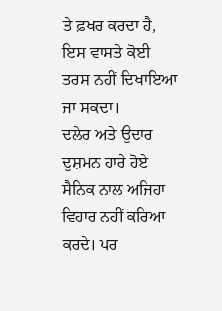ਤੇ ਫ਼ਖਰ ਕਰਦਾ ਹੈ, ਇਸ ਵਾਸਤੇ ਕੋਈ ਤਰਸ ਨਹੀਂ ਦਿਖਾਇਆ ਜਾ ਸਕਦਾ।
ਦਲੇਰ ਅਤੇ ਉਦਾਰ ਦੁਸ਼ਮਨ ਹਾਰੇ ਹੋਏ ਸੈਨਿਕ ਨਾਲ ਅਜਿਹਾ ਵਿਹਾਰ ਨਹੀਂ ਕਰਿਆ
ਕਰਦੇ। ਪਰ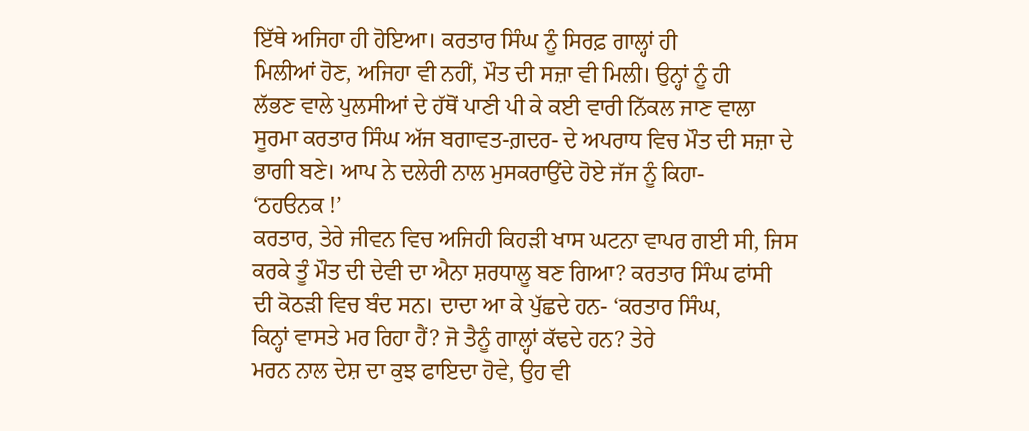ਇੱਥੇ ਅਜਿਹਾ ਹੀ ਹੋਇਆ। ਕਰਤਾਰ ਸਿੰਘ ਨੂੰ ਸਿਰਫ਼ ਗਾਲ੍ਹਾਂ ਹੀ
ਮਿਲੀਆਂ ਹੋਣ, ਅਜਿਹਾ ਵੀ ਨਹੀਂ, ਮੌਤ ਦੀ ਸਜ਼ਾ ਵੀ ਮਿਲੀ। ਉਨ੍ਹਾਂ ਨੂੰ ਹੀ
ਲੱਭਣ ਵਾਲੇ ਪੁਲਸੀਆਂ ਦੇ ਹੱਥੋਂ ਪਾਣੀ ਪੀ ਕੇ ਕਈ ਵਾਰੀ ਨਿੱਕਲ ਜਾਣ ਵਾਲਾ
ਸੂਰਮਾ ਕਰਤਾਰ ਸਿੰਘ ਅੱਜ ਬਗਾਵਤ-ਗ਼ਦਰ- ਦੇ ਅਪਰਾਧ ਵਿਚ ਮੌਤ ਦੀ ਸਜ਼ਾ ਦੇ
ਭਾਗੀ ਬਣੇ। ਆਪ ਨੇ ਦਲੇਰੀ ਨਾਲ ਮੁਸਕਰਾਉਂਦੇ ਹੋਏ ਜੱਜ ਨੂੰ ਕਿਹਾ-
‘ਠਹੳਨਕ !’
ਕਰਤਾਰ, ਤੇਰੇ ਜੀਵਨ ਵਿਚ ਅਜਿਹੀ ਕਿਹੜੀ ਖਾਸ ਘਟਨਾ ਵਾਪਰ ਗਈ ਸੀ, ਜਿਸ
ਕਰਕੇ ਤੂੰ ਮੌਤ ਦੀ ਦੇਵੀ ਦਾ ਐਨਾ ਸ਼ਰਧਾਲੂ ਬਣ ਗਿਆ? ਕਰਤਾਰ ਸਿੰਘ ਫਾਂਸੀ
ਦੀ ਕੋਠੜੀ ਵਿਚ ਬੰਦ ਸਨ। ਦਾਦਾ ਆ ਕੇ ਪੁੱਛਦੇ ਹਨ- ‘ਕਰਤਾਰ ਸਿੰਘ,
ਕਿਨ੍ਹਾਂ ਵਾਸਤੇ ਮਰ ਰਿਹਾ ਹੈਂ? ਜੋ ਤੈਨੂੰ ਗਾਲ੍ਹਾਂ ਕੱਢਦੇ ਹਨ? ਤੇਰੇ
ਮਰਨ ਨਾਲ ਦੇਸ਼ ਦਾ ਕੁਝ ਫਾਇਦਾ ਹੋਵੇ, ਉਹ ਵੀ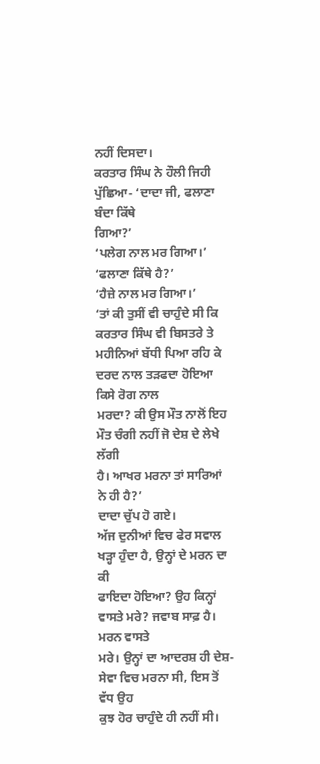ਨਹੀਂ ਦਿਸਦਾ।
ਕਰਤਾਰ ਸਿੰਘ ਨੇ ਹੌਲੀ ਜਿਹੀ ਪੁੱਛਿਆ- ‘ਦਾਦਾ ਜੀ, ਫਲਾਣਾ ਬੰਦਾ ਕਿੱਥੇ
ਗਿਆ?’
‘ਪਲੇਗ ਨਾਲ ਮਰ ਗਿਆ।’
‘ਫਲਾਣਾ ਕਿੱਥੇ ਹੈ?’
‘ਹੈਜ਼ੇ ਨਾਲ ਮਰ ਗਿਆ।’
‘ਤਾਂ ਕੀ ਤੁਸੀਂ ਵੀ ਚਾਹੁੰਦੇ ਸੀ ਕਿ ਕਰਤਾਰ ਸਿੰਘ ਵੀ ਬਿਸਤਰੇ ਤੇ
ਮਹੀਨਿਆਂ ਬੱਧੀ ਪਿਆ ਰਹਿ ਕੇ ਦਰਦ ਨਾਲ ਤੜਫਦਾ ਹੋਇਆ ਕਿਸੇ ਰੋਗ ਨਾਲ
ਮਰਦਾ? ਕੀ ਉਸ ਮੌਤ ਨਾਲੋਂ ਇਹ ਮੌਤ ਚੰਗੀ ਨਹੀਂ ਜੋ ਦੇਸ਼ ਦੇ ਲੇਖੇ ਲੱਗੀ
ਹੈ। ਆਖਰ ਮਰਨਾ ਤਾਂ ਸਾਰਿਆਂ ਨੇ ਹੀ ਹੈ?’
ਦਾਦਾ ਚੁੱਪ ਹੋ ਗਏ।
ਅੱਜ ਦੁਨੀਆਂ ਵਿਚ ਫੇਰ ਸਵਾਲ ਖੜ੍ਹਾ ਹੁੰਦਾ ਹੈ, ਉਨ੍ਹਾਂ ਦੇ ਮਰਨ ਦਾ ਕੀ
ਫਾਇਦਾ ਹੋਇਆ? ਉਹ ਕਿਨ੍ਹਾਂ ਵਾਸਤੇ ਮਰੇ? ਜਵਾਬ ਸਾਫ਼ ਹੈ। ਮਰਨ ਵਾਸਤੇ
ਮਰੇ। ਉਨ੍ਹਾਂ ਦਾ ਆਦਰਸ਼ ਹੀ ਦੇਸ਼-ਸੇਵਾ ਵਿਚ ਮਰਨਾ ਸੀ, ਇਸ ਤੋਂ ਵੱਧ ਉਹ
ਕੁਝ ਹੋਰ ਚਾਹੁੰਦੇ ਹੀ ਨਹੀਂ ਸੀ।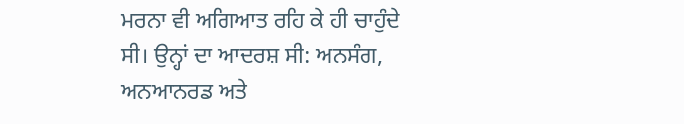ਮਰਨਾ ਵੀ ਅਗਿਆਤ ਰਹਿ ਕੇ ਹੀ ਚਾਹੁੰਦੇ
ਸੀ। ਉਨ੍ਹਾਂ ਦਾ ਆਦਰਸ਼ ਸੀ: ਅਨਸੰਗ, ਅਨਆਨਰਡ ਅਤੇ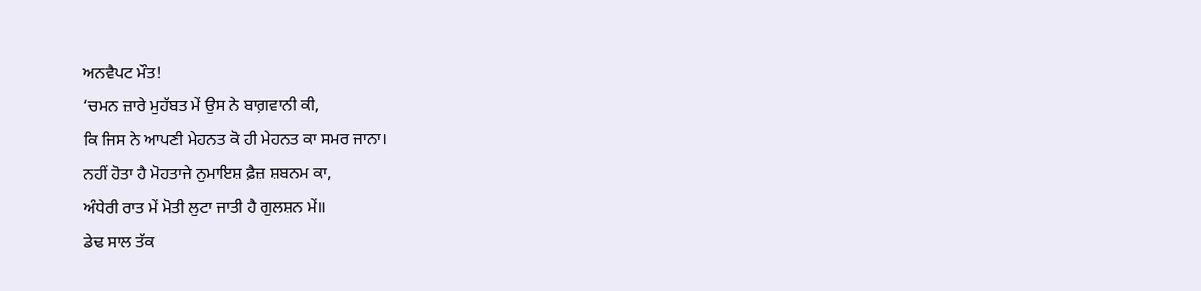ਅਨਵੈਪਟ ਮੌਤ!
‘ਚਮਨ ਜ਼ਾਰੇ ਮੁਹੱਬਤ ਮੇਂ ਉਸ ਨੇ ਬਾਗ਼ਵਾਨੀ ਕੀ,
ਕਿ ਜਿਸ ਨੇ ਆਪਣੀ ਮੇਹਨਤ ਕੋ ਹੀ ਮੇਹਨਤ ਕਾ ਸਮਰ ਜਾਨਾ।
ਨਹੀਂ ਹੋਤਾ ਹੈ ਮੋਹਤਾਜੇ ਨੁਮਾਇਸ਼ ਫ਼ੈਜ਼ ਸ਼ਬਨਮ ਕਾ,
ਅੰਧੇਰੀ ਰਾਤ ਮੇਂ ਮੋਤੀ ਲੁਟਾ ਜਾਤੀ ਹੈ ਗੁਲਸ਼ਨ ਮੇਂ॥
ਡੇਢ ਸਾਲ ਤੱਕ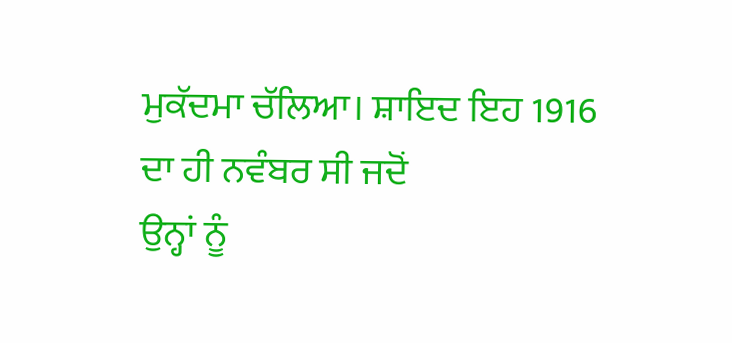ਮੁਕੱਦਮਾ ਚੱਲਿਆ। ਸ਼ਾਇਦ ਇਹ 1916 ਦਾ ਹੀ ਨਵੰਬਰ ਸੀ ਜਦੋਂ
ਉਨ੍ਹਾਂ ਨੂੰ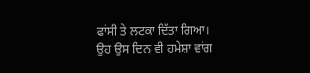ਫਾਂਸੀ ਤੇ ਲਟਕਾ ਦਿੱਤਾ ਗਿਆ। ਉਹ ਉਸ ਦਿਨ ਵੀ ਹਮੇਸ਼ਾ ਵਾਂਗ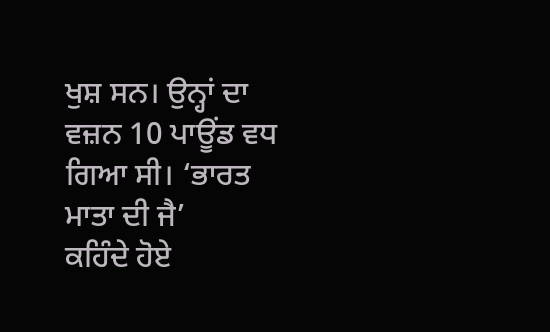ਖੁਸ਼ ਸਨ। ਉਨ੍ਹਾਂ ਦਾ ਵਜ਼ਨ 10 ਪਾਊਂਡ ਵਧ ਗਿਆ ਸੀ। ‘ਭਾਰਤ ਮਾਤਾ ਦੀ ਜੈ’
ਕਹਿੰਦੇ ਹੋਏ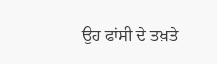ਉਹ ਫਾਂਸੀ ਦੇ ਤਖ਼ਤੇ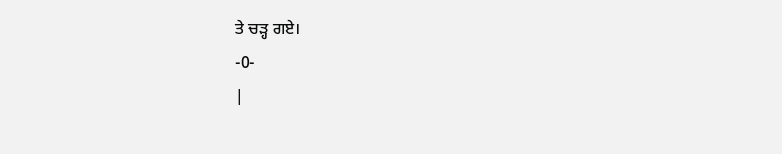ਤੇ ਚੜ੍ਹ ਗਏ।
-0-
|